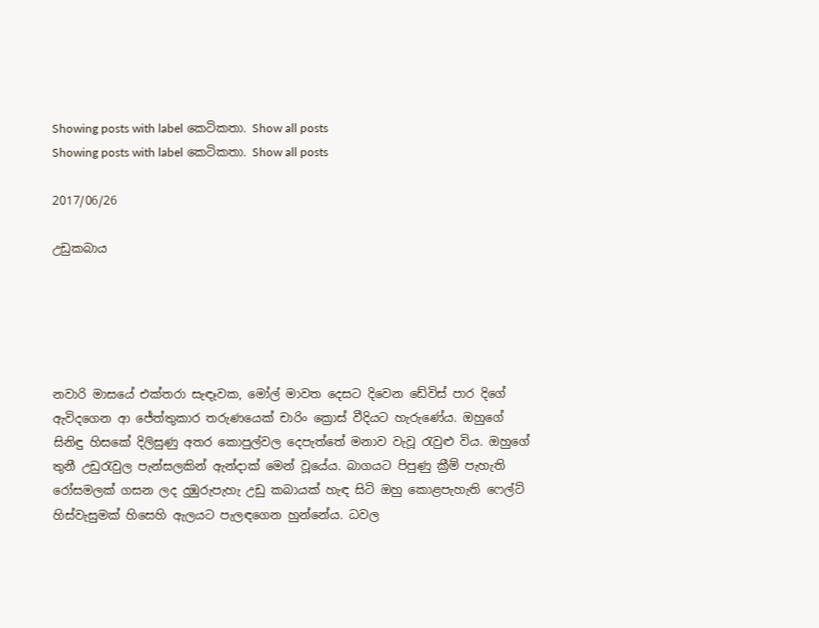Showing posts with label කෙටිකතා. Show all posts
Showing posts with label කෙටිකතා. Show all posts

2017/06/26

උඩුකබාය





නවාරි මාසයේ එක්තරා සැඳෑවක, මෝල් මාවත දෙසට දිවෙන ඩේවිස් පාර දිගේ ඇවිදගෙන ආ ජේත්තුකාර තරුණයෙක් චාරිං ක්‍රොස් වීදියට හැරුණේය. ඔහුගේ සිනිඳු හිසකේ දිලිසුණු අතර කොපුල්වල දෙපැත්තේ මනාව වැවූ රැවුළු විය. ඔහුගේ තුනී උඩුරැවුල පැන්සලකින් ඇන්දාක් මෙන් වූයේය. බාගයට පිපුණු ක්‍රීම් පැහැති රෝසමලක් ගසන ලද දුඹුරුපැහැ උඩු කබායක් හැඳ සිටි ඔහු කොළපැහැති ‍ෆෙල්ට් හිස්වැසුමක් හිසෙහි ඇලයට පැලඳගෙන හුන්නේය. ධවල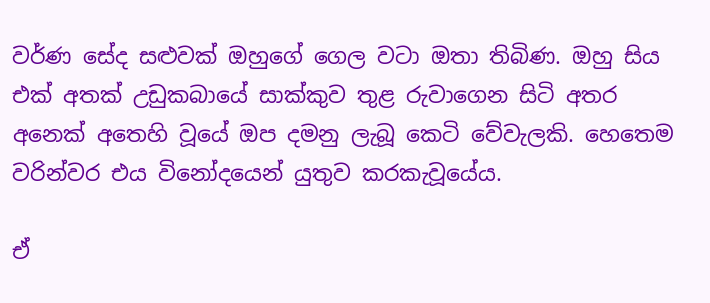වර්ණ සේද සළුවක් ඔහුගේ ගෙල වටා ඔතා තිබිණ. ඔහු සිය එක් අතක් උඩුකබායේ සාක්කුව තුළ රුවාගෙන සිටි අතර අනෙක් අතෙහි වූයේ ඔප දමනු ලැබූ කෙටි වේවැලකි. හෙතෙම වරින්වර එය විනෝදයෙන් යුතුව කරකැවූයේය.

ඒ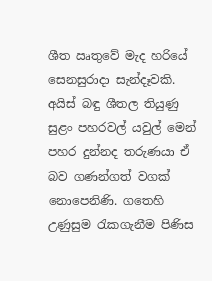ශීත ඍතුවේ මැද හරියේ සෙනසුරාදා සැන්දෑවකි. අයිස් බඳු ශීතල තියුණු සුළං පහරවල් යවුල් මෙන් පහර දුන්නද තරුණයා ඒ බව ගණන්ගත් වගක් නොපෙනිණි. ගතෙහි උණුසුම රැකගැනීම පිණිස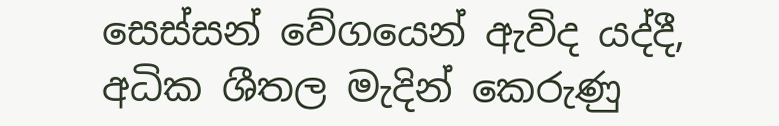සෙස්සන් වේගයෙන් ඇවිද යද්දී, අධික ශීතල මැදින් කෙරුණු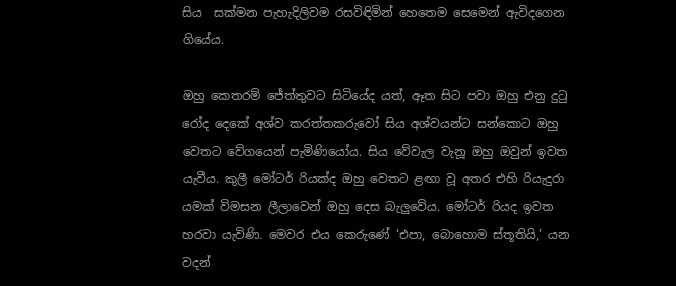සිය  සක්මන පැහැදිලිවම රසවිඳිමින් හෙතෙම සෙමෙන් ඇවිදගෙන ගියේය.

ඔහු කෙතරම් ජේත්තුවට සිටියේද යත්, ඈත සිට පවා ඔහු එනු දුටු රෝද දෙකේ අශ්ව කරත්තකරුවෝ සිය අශ්වයන්ට සන්කොට ඔහු වෙතට වේගයෙන් පැමිණියෝය. සිය වේවැල වැනූ ඔහු ඔවුන් ඉවත යැවීය. කුලී මෝටර් රියක්ද ඔහු වෙතට ළඟා වූ අතර එහි රියැදුරා යමක් විමසන ලීලාවෙන් ඔහු දෙස බැලුවේය. මෝටර් රියද ඉවත හරවා යැවිණි. මෙවර එය කෙරුණේ ‘එපා, බොහොම ස්තූතියි,’ යන වදන්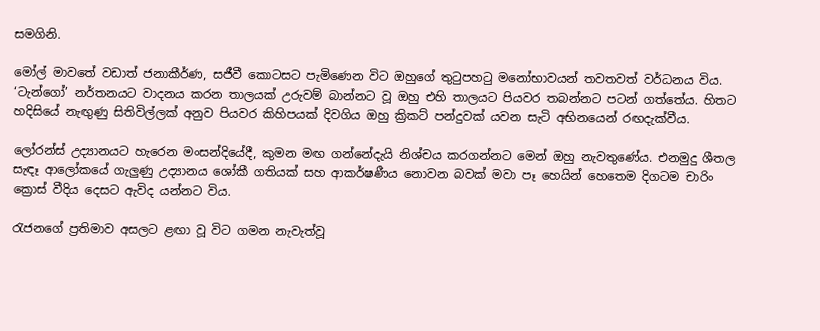සමගිනි.

මෝල් මාවතේ වඩාත් ජනාකීර්ණ, සජීවී කොටසට පැමිණෙන විට ඔහුගේ තුටුපහටු මනෝභාවයන් තවතවත් වර්ධනය විය. ‘ටැන්ගෝ’ නර්තනයට වාදනය කරන තාලයක් උරුවම් බාන්නට වූ ඔහු එහි තාලයට පියවර තබන්නට පටන් ගත්තේය. හිතට හදිසියේ නැඟුණු සිතිවිල්ලක් අනුව පියවර කිහිපයක් දිවගිය ඔහු ක්‍රිකට් පන්දුවක් යවන සැටි අභිනයෙන් රඟදැක්වීය.

ලෝරන්ස් උද්‍යානයට හැරෙන මංසන්දියේදී, කුමන මඟ ගන්නේදැයි නිශ්චය කරගන්නට මෙන් ඔහු නැවතුණේය. එනමුදු ශීතල සැඳෑ ආලෝකයේ ගැලුණු උද්‍යානය ශෝකී ගතියක් සහ ආකර්ෂණීය නොවන බවක් මවා පෑ හෙයින් හෙතෙම දිගටම චාරිං ක්‍රොස් වීදිය දෙසට ඇවිද යන්නට විය.

රැජනගේ ප්‍රතිමාව අසලට ළඟා වූ විට ගමන නැවැත්වූ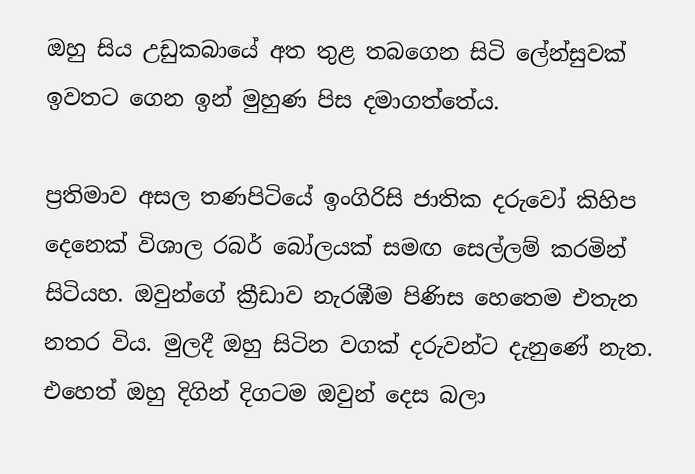ඔහු සිය උඩුකබායේ අත තුළ තබගෙන සිටි ලේන්සුවක් ඉවතට ගෙන ඉන් මුහුණ පිස දමාගත්තේය.

ප්‍රතිමාව අසල තණපිටියේ ඉංගිරිසි ජාතික දරුවෝ කිහිප දෙනෙක් විශාල රබර් බෝලයක් සමඟ සෙල්ලම් කරමින් සිටියහ. ඔවුන්ගේ ක්‍රීඩාව නැරඹීම පිණිස හෙතෙම එතැන නතර විය. මුලදී ඔහු සිටින වගක් දරුවන්ට දැනුණේ නැත. එහෙත් ඔහු දිගින් දිගටම ඔවුන් දෙස බලා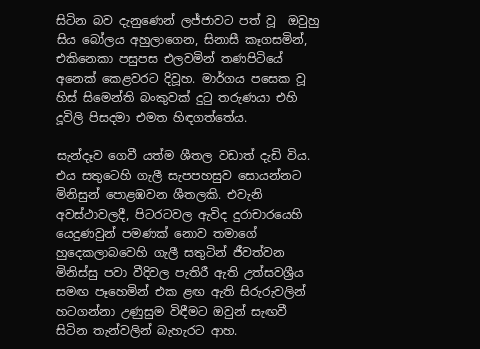සිටින බව දැනුණෙන් ලජ්ජාවට පත් වූ  ඔවුහු සිය බෝලය අහුලාගෙන, සිනාසී කෑගසමින්, එකිනෙකා පසුපස එලවමින් තණපිටියේ අනෙක් කෙළවරට දිවූහ. මාර්ගය පසෙක වූ හිස් සිමෙන්ති බංකුවක් දුටු තරුණයා එහි දූවිලි පිසදමා එමත හිඳගත්තේය.

සැන්දෑව ගෙවී යත්ම ශීතල වඩාත් දැඩි විය. එය සතුටෙහි ගැලී සැපපහසුව සොයන්නට මිනිසුන් පොළඹවන ශීතලකි. එවැනි අවස්ථාවලදී, පිටරටවල ඇවිද දුරාචාරයෙහි යෙදුණවුන් පමණක් නොව තමාගේ හුදෙකලාබවෙහි ගැලී සතුටින් ජීවත්වන මිනිස්සු පවා වීදිවල පැතිරී ඇති උත්සවශ්‍රීය සමඟ පෑහෙමින් එක ළඟ ඇති සිරුරුවලින් හටගන්නා උණුසුම විඳීමට ඔවුන් සැඟවී සිටින තැන්වලින් බැහැරට ආහ.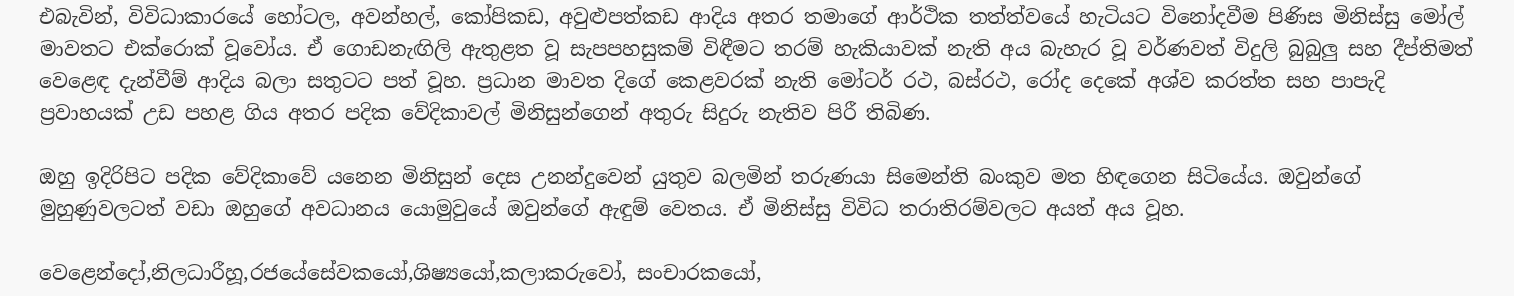එබැවින්, විවිධාකාරයේ හෝටල, අවන්හල්, කෝපිකඩ, අවුළුපත්කඩ ආදිය අතර තමාගේ ආර්ථික තත්ත්වයේ හැටියට විනෝදවීම පිණිස මිනිස්සු මෝල් මාවතට එක්රොක් වූවෝය. ඒ ගොඩනැඟිලි ඇතුළත වූ සැපපහසුකම් විඳීමට තරම් හැකියාවක් නැති අය බැහැර වූ වර්ණවත් විදුලි බුබුලු සහ දීප්තිමත් වෙළෙඳ දැන්වීම් ආදිය බලා සතුටට පත් වූහ. ප්‍රධාන මාවත දිගේ කෙළවරක් නැති මෝටර් රථ, බස්රථ, රෝද දෙකේ අශ්ව කරත්ත සහ පාපැදි ප්‍රවාහයක් උඩ පහළ ගිය අතර පදික වේදිකාවල් මිනිසුන්ගෙන් අතුරු සිදුරු නැතිව පිරී තිබිණ.

ඔහු ඉදිරිපිට පදික වේදිකාවේ යනෙන මිනිසුන් දෙස උනන්දුවෙන් යුතුව බලමින් තරුණයා සිමෙන්ති බංකුව මත හිඳගෙන සිටියේය. ඔවුන්ගේ මුහුණුවලටත් වඩා ඔහුගේ අවධානය යොමුවුයේ ඔවුන්ගේ ඇඳුම් වෙතය. ඒ මිනිස්සු විවිධ තරාතිරම්වලට අයත් අය වූහ.

වෙළෙන්දෝ,නිලධාරීහූ,රජයේසේවකයෝ,ශිෂ්‍යයෝ,කලාකරුවෝ, සංචාරකයෝ,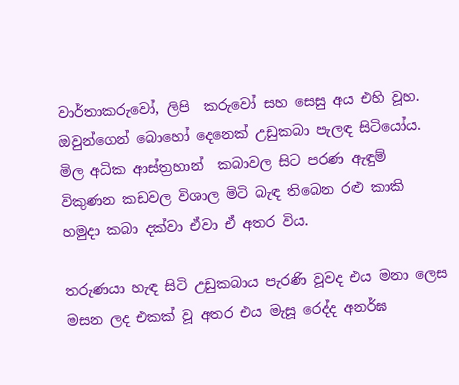වාර්තාකරුවෝ, ලිපි  කරුවෝ සහ සෙසු අය එහි වූහ. ඔවුන්ගෙන් බොහෝ දෙනෙක් උඩුකබා පැලඳ සිටියෝය. මිල අධික ආස්ත්‍රහාන්  කබාවල සිට පරණ ඇඳුම් විකුණන කඩවල විශාල මිටි බැඳ තිබෙන රළු කාකි හමුදා කබා දක්වා ඒවා ඒ අතර විය.

තරුණයා හැඳ සිටි උඩුකබාය පැරණි වූවද එය මනා ලෙස මසන ලද එකක් වූ අතර එය මැසූ රෙද්ද අනර්ඝ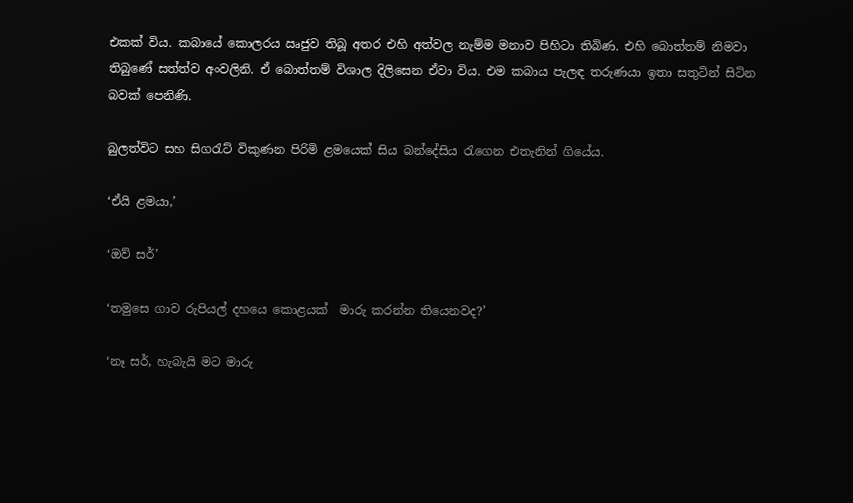එකක් විය. කබායේ කොලරය ඍජුව තිබූ අතර එහි අත්වල නැම්ම මනාව පිහිටා තිබිණ. එහි බොත්තම් නිමවා තිබුණේ සත්ත්ව අංවලිනි. ඒ බොත්තම් විශාල දිලිසෙන ඒවා විය. එම කබාය පැලඳ තරුණයා ඉතා සතුටින් සිටින බවක් පෙනිණි.

බුලත්විට සහ සිගරැට් විකුණන පිරිමි ළමයෙක් සිය බන්දේසිය රැගෙන එතැනින් ගියේය.

‘ඒයි ළමයා,’

‘ඔව් සර්’

‘තමුසෙ ගාව රුපියල් දහයෙ කොළයක්  මාරු කරන්න තියෙනවද?’

‘නෑ සර්, හැබැයි මට මාරු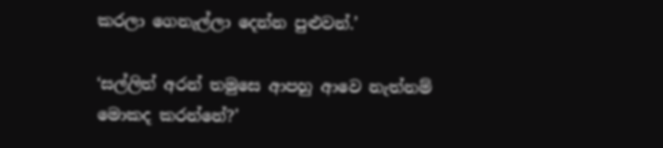කරලා ගෙනැල්ලා දෙන්න පුළුවන්.’

‘සල්ලිත් අරන් තමුසෙ ආපහු ආවෙ නැත්නම් මොකද කරන්නේ?’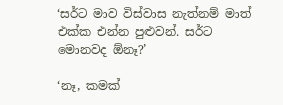‘සර්ට මාව විස්වාස නැත්නම් මාත් එක්ක එන්න පුළුවන්. සර්ට මොනවද ඕනෑ?’

‘නෑ, කමක්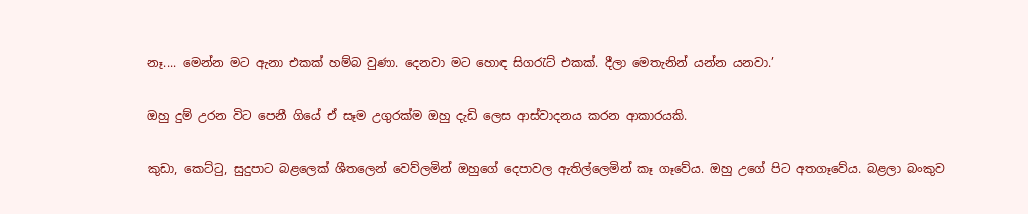නෑ.... මෙන්න මට ඇනා එකක් හම්බ වුණා. දෙනවා මට හොඳ සිගරැට් එකක්. දීලා මෙතැනින් යන්න යනවා.’

ඔහු දුම් උරන විට පෙනී ගියේ ඒ සෑම උගුරක්ම ඔහු දැඩි ලෙස ආස්වාදනය කරන ආකාරයකි.

කුඩා, කෙට්ටු, සුදුපාට බළලෙක් ශීතලෙන් වෙව්ලමින් ඔහුගේ දෙපාවල ඇතිල්ලෙමින් කෑ ගෑවේය. ඔහු උගේ පිට අතගෑවේය. බළලා බංකුව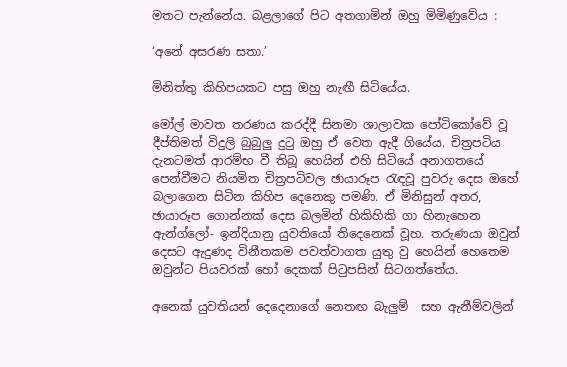මතට පැන්නේය. බළලාගේ පිට අතගාමින් ඔහු මිමිණුවේය :

‘අනේ අසරණ සතා.’

මිනිත්තු කිහිපයකට පසු ඔහු නැඟී සිටියේය.

මෝල් මාවත තරණය කරද්දී සිනමා ශාලාවක පෝටිකෝවේ වූ දීප්තිමත් විදුලි බුබුලු දුටු ඔහු ඒ වෙත ඇදී ගියේය. චිත්‍රපටිය දැනටමත් ආරම්භ වී තිබූ හෙයින් එහි සිටියේ අනාගතයේ පෙන්වීමට නියමිත චිත්‍රපටිවල ඡායාරූප රැඳවූ පුවරු දෙස ඔහේ බලාගෙන සිටින කිහිප දෙනෙකු පමණි. ඒ මිනිසුන් අතර, ඡායාරූප ගොන්නක් දෙස බලමින් හිකිහිකි ගා හිනැහෙන ඇන්ග්ලෝ- ඉන්දියානු යුවතියෝ තිදෙනෙක් වූහ. තරුණයා ඔවුන් දෙසට ඇදුණද විනීතකම පවත්වාගත යුතු වු හෙයින් හෙතෙම ඔවුන්ට පියවරක් හෝ දෙකක් පිටුපසින් සිටගත්තේය.

අනෙක් යුවතියන් දෙදෙනාගේ නෙතඟ බැලුම්  සහ ඇනීම්වලින්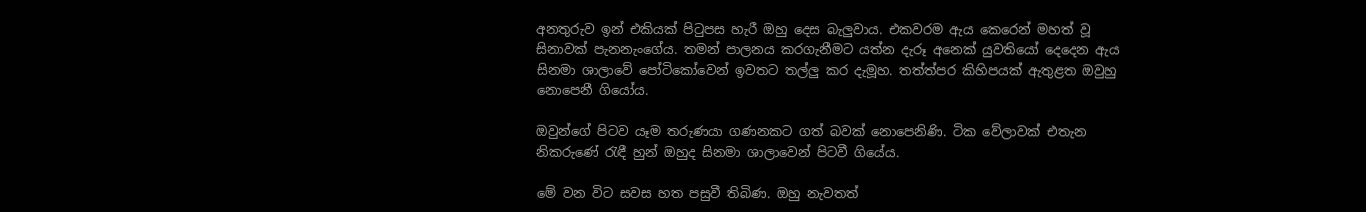අනතුරුව ඉන් එකියක් පිටුපස හැරී ඔහු දෙස බැලුවාය. එකවරම ඇය කෙරෙන් මහත් වූ සිනාවක් පැනනැංගේය. තමන් පාලනය කරගැනීමට යත්න දැරූ අනෙක් යුවතියෝ දෙදෙන ඇය සිනමා ශාලාවේ පෝටිකෝවෙන් ඉවතට තල්ලු කර දැමූහ. තත්ත්පර කිහිපයක් ඇතුළත ඔවුහු නොපෙනී ගියෝය.

ඔවුන්ගේ පිටව යෑම තරුණයා ගණනකට ගත් බවක් නොපෙනිණි. ටික වේලාවක් එතැන නිකරුණේ රැඳී හුන් ඔහුද සිනමා ශාලාවෙන් පිටවී ගියේය.

මේ වන විට සවස හත පසුවී තිබිණ. ඔහු නැවතත්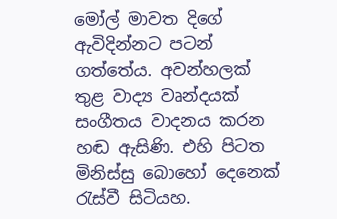මෝල් මාවත දිගේ ඇවිදින්නට පටන් ගත්තේය. අවන්හලක් තුළ වාද්‍ය වෘන්දයක් සංගීතය වාදනය කරන හඬ ඇසිණි. එහි පිටත මිනිස්සු බොහෝ දෙනෙක් රැස්වී සිටියහ.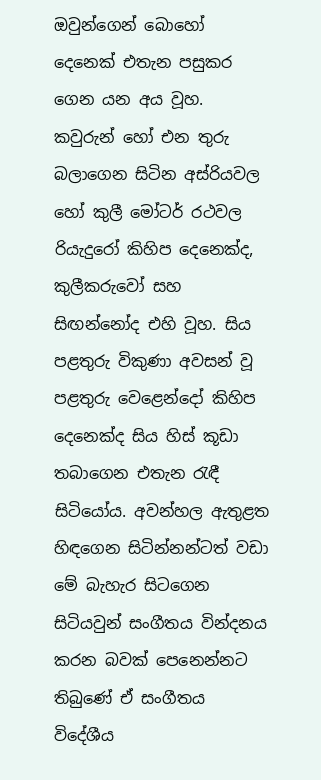ඔවුන්ගෙන් බොහෝ දෙනෙක් එතැන පසුකර ගෙන යන අය වූහ. කවුරුන් හෝ එන තුරු බලාගෙන සිටින අස්රියවල හෝ කුලී මෝටර් රථවල රියැදුරෝ කිහිප දෙනෙක්ද, කුලීකරුවෝ සහ සිඟන්නෝද එහි වූහ. සිය පළතුරු විකුණා අවසන් වූ පළතුරු වෙළෙන්දෝ කිහිප දෙනෙක්ද සිය හිස් කූඩා තබාගෙන එතැන රැඳී සිටියෝය. අවන්හල ඇතුළත හිඳගෙන සිටින්නන්ටත් වඩා මේ බැහැර සිටගෙන සිටියවුන් සංගීතය වින්දනය කරන බවක් පෙනෙන්නට තිබුණේ ඒ සංගීතය විදේශීය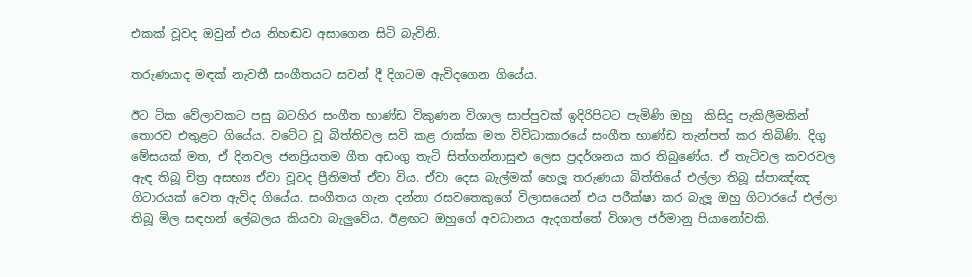එකක් වූවද ඔවුන් එය නිහඬව අසාගෙන සිටි බැවිනි.

තරුණයාද මඳක් නැවතී සංගීතයට සවන් දී දිගටම ඇවිදගෙන ගියේය.

ඊට ටික වේලාවකට පසු බටහිර සංගීත භාණ්ඩ විකුණන විශාල සාප්පුවක් ඉදිරිපිටට පැමිණි ඔහු  කිසිදු පැකිලීමකින් තොරව එතුළට ගියේය. වටේට වූ බිත්තිවල සවි කළ රාක්ක මත විවිධාකාරයේ සංගීත භාණ්ඩ තැන්පත් කර තිබිණි. දිගු මේසයක් මත, ඒ දිනවල ජනප්‍රියතම ගීත අඩංගු තැටි සිත්ගන්නාසුළු ලෙස ප්‍රදර්ශනය කර තිබුණේය. ඒ තැටිවල කවරවල ඇඳ තිබූ චිත්‍ර අසභ්‍ය ඒවා වූවද ප්‍රීතිමත් ඒවා විය. ඒවා දෙස බැල්මක් හෙලූ තරුණයා බිත්තියේ එල්ලා තිබූ ස්පාඤ්ඤ ගිටාරයක් වෙත ඇවිද ගියේය. සංගීතය ගැන දන්නා රසවතෙකුගේ විලාසයෙන් එය පරීක්ෂා කර බැලූ ඔහු ගිටාරයේ එල්ලා තිබූ මිල සඳහන් ලේබලය කියවා බැලුවේය. ඊළඟට ඔහුගේ අවධානය ඇදගත්තේ විශාල ජර්මානු පියානෝවකි.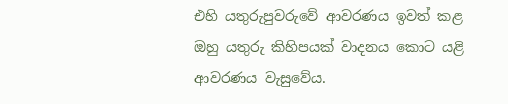එහි යතුරුපුවරුවේ ආවරණය ඉවත් කළ ඔහු යතුරු කිහිපයක් වාදනය කොට යළි ආවරණය වැසුවේය.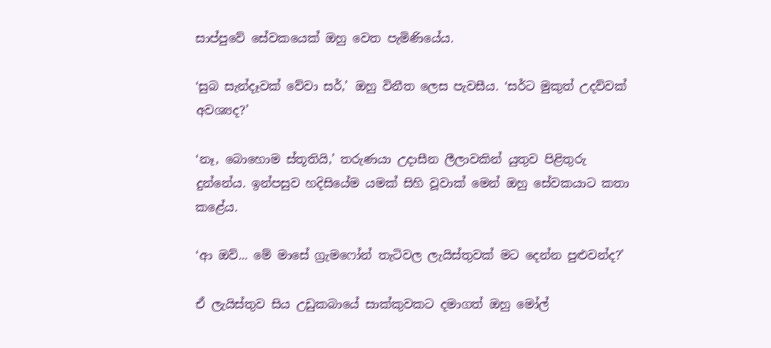සාප්පුවේ සේවකයෙක් ඔහු වෙත පැමිණියේය.

‘සුබ සැන්දෑවක් වේවා සර්,’ ඔහු විනීත ලෙස පැවසීය. ‘සර්ට මුකුත් උදව්වක් අවශ්‍යද?’

‘නෑ, බොහොම ස්තූතියි,’ තරුණයා උදාසීන ලීලාවකින් යුතුව පිළිතුරු දුන්නේය. ඉන්පසුව හදිසියේම යමක් සිහි වූවාක් මෙන් ඔහු සේවකයාට කතා කළේය.

‘ආ ඔව්... මේ මාසේ ග්‍රැමෆෝන් තැටිවල ලැයිස්තුවක් මට දෙන්න පුළුවන්ද?’

ඒ ලැයිස්තුව සිය උඩුකබායේ සාක්කුවකට දමාගත් ඔහු මෝල්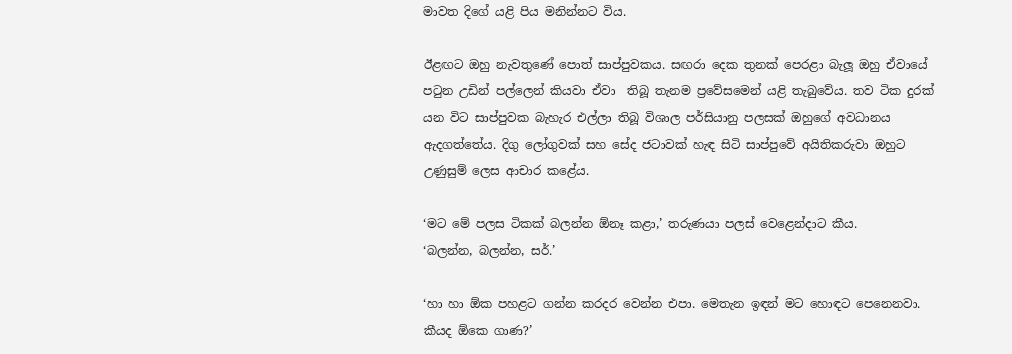මාවත දිගේ යළි පිය මනින්නට විය.

ඊළඟට ඔහු නැවතුණේ පොත් සාප්පුවකය. සඟරා දෙක තුනක් පෙරළා බැලූ ඔහු ඒවායේ පටුන උඩින් පල්ලෙන් කියවා ඒවා  තිබූ තැනම ප්‍රවේසමෙන් යළි තැබුවේය. තව ටික දුරක් යන විට සාප්පුවක බැහැර එල්ලා තිබූ විශාල පර්සියානු පලසක් ඔහුගේ අවධානය ඇදගත්තේය. දිගු ලෝගුවක් සහ සේද ජටාවක් හැඳ සිටි සාප්පුවේ අයිතිකරුවා ඔහුට උණුසුම් ලෙස ආචාර කළේය.

‘මට මේ පලස ටිකක් බලන්න ඕනෑ කළා,’ තරුණයා පලස් වෙළෙන්දාට කීය.
‘බලන්න, බලන්න, සර්.’

‘හා හා ඕක පහළට ගන්න කරදර වෙන්න එපා. මෙතැන ඉඳන් මට හොඳට පෙනෙනවා. කීයද ඕකෙ ගාණ?’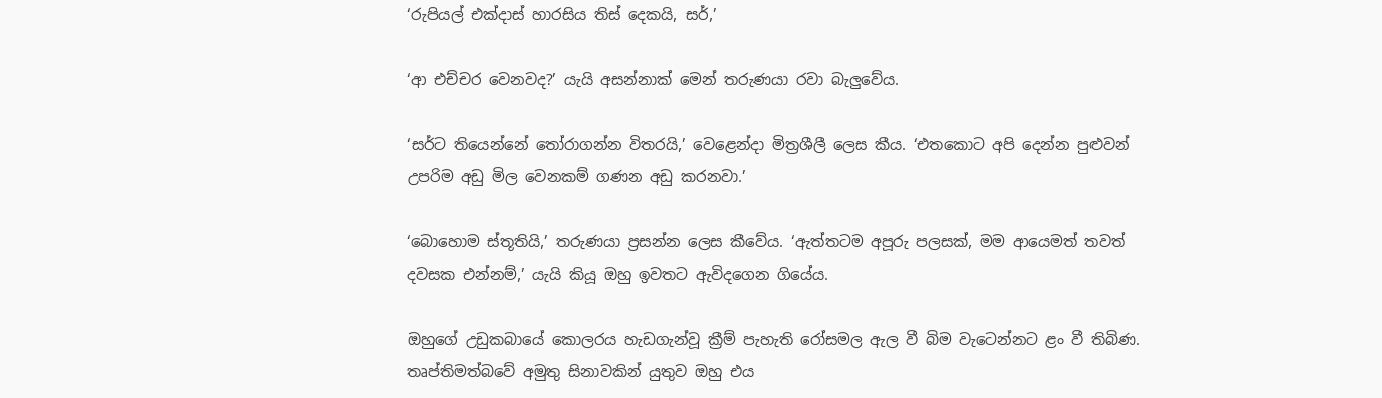‘රුපියල් එක්දාස් හාරසිය තිස් දෙකයි, සර්,’

‘ආ එච්චර වෙනවද?’ යැයි අසන්නාක් මෙන් තරුණයා රවා බැලුවේය.

‘සර්ට තියෙන්නේ තෝරාගන්න විතරයි,’ වෙළෙන්දා මිත්‍රශීලී ලෙස කීය. ‘එතකොට අපි දෙන්න පුළුවන් උපරිම අඩු මිල වෙනකම් ගණන අඩු කරනවා.’

‘බොහොම ස්තූතියි,’ තරුණයා ප්‍රසන්න ලෙස කීවේය. ‘ඇත්තටම අපූරු පලසක්, මම ආයෙමත් තවත් දවසක එන්නම්,’ යැයි කියූ ඔහු ඉවතට ඇවිදගෙන ගියේය.

ඔහුගේ උඩුකබායේ කොලරය හැඩගැන්වූ ක්‍රීම් පැහැති රෝසමල ඇල වී බිම වැටෙන්නට ළං වී තිබිණ. තෘප්තිමත්බවේ අමුතු සිනාවකින් යුතුව ඔහු එය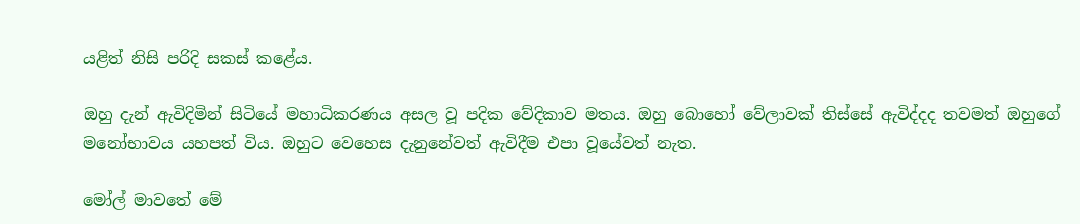යළිත් නිසි පරිදි සකස් කළේය.

ඔහු දැන් ඇවිදිමින් සිටියේ මහාධිකරණය අසල වූ පදික වේදිකාව මතය. ඔහු බොහෝ වේලාවක් තිස්සේ ඇවිද්දද තවමත් ඔහුගේ මනෝභාවය යහපත් විය. ඔහුට වෙහෙස දැනුනේවත් ඇවිදීම එපා වූයේවත් නැත.

මෝල් මාවතේ මේ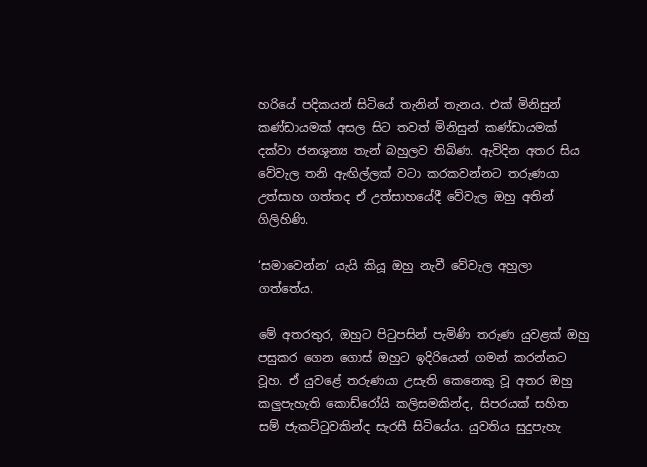හරියේ පදිකයන් සිටියේ තැනින් තැනය. එක් මිනිසුන් කණ්ඩායමක් අසල සිට තවත් මිනිසුන් කණ්ඩායමක් දක්වා ජනශූන්‍ය තැන් බහුලව තිබිණ. ඇවිදින අතර සිය වේවැල තනි ඇඟිල්ලක් වටා කරකවන්නට තරුණයා උත්සාහ ගත්තද ඒ උත්සාහයේදී වේවැල ඔහු අතින් ගිලිහිණි.

‘සමාවෙන්න’ යැයි කියූ ඔහු නැවී වේවැල අහුලා ගත්තේය.

මේ අතරතුර, ඔහුට පිටුපසින් පැමිණි තරුණ යුවළක් ඔහු පසුකර ගෙන ගොස් ඔහුට ඉදිරියෙන් ගමන් කරන්නට වූහ. ඒ යුවළේ තරුණයා උසැති කෙනෙකු වූ අතර ඔහු කලුපැහැති කොඩ්රෝයි කලිසමකින්ද, සිපරයක් සහිත සම් ජැකට්ටුවකින්ද සැරසී සිටියේය. යුවතිය සුදුපැහැ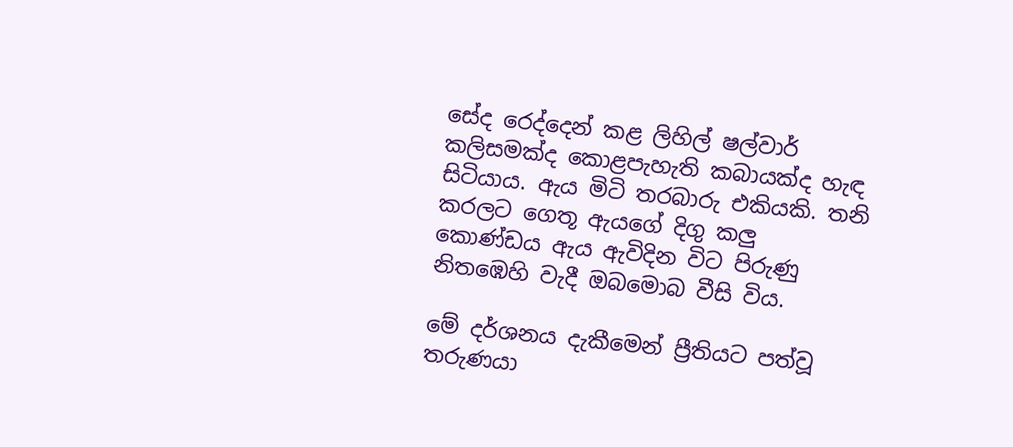සේද රෙද්දෙන් කළ ලිහිල් ෂල්වාර් කලිසමක්ද කොළපැහැති කබායක්ද හැඳ සිටියාය. ඇය මිටි තරබාරු එකියකි. තනි කරලට ගෙතූ ඇයගේ දිගු කලු කොණ්ඩය ඇය ඇවිදින විට පිරුණු නිතඹෙහි වැදී ඔබමොබ වීසි විය.

මේ දර්ශනය දැකීමෙන් ප්‍රීතියට පත්වූ තරුණයා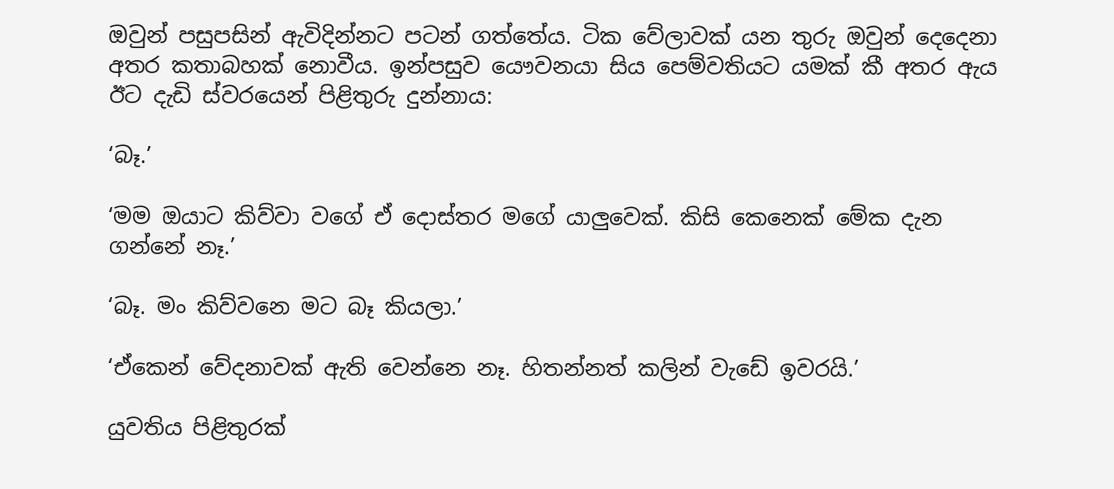ඔවුන් පසුපසින් ඇවිදින්නට පටන් ගත්තේය. ටික වේලාවක් යන තුරු ඔවුන් දෙදෙනා අතර කතාබහක් නොවීය. ඉන්පසුව යෞවනයා සිය පෙම්වතියට යමක් කී අතර ඇය ඊට දැඩි ස්වරයෙන් පිළිතුරු දුන්නාය:

‘බෑ.’

‘මම ඔයාට කිව්වා වගේ ඒ දොස්තර මගේ යාලුවෙක්. කිසි කෙනෙක් මේක දැන ගන්නේ නෑ.’

‘බෑ. මං කිව්වනෙ මට බෑ කියලා.’

‘ඒකෙන් වේදනාවක් ඇති වෙන්නෙ නෑ. හිතන්නත් කලින් වැඩේ ඉවරයි.’

යුවතිය පිළිතුරක්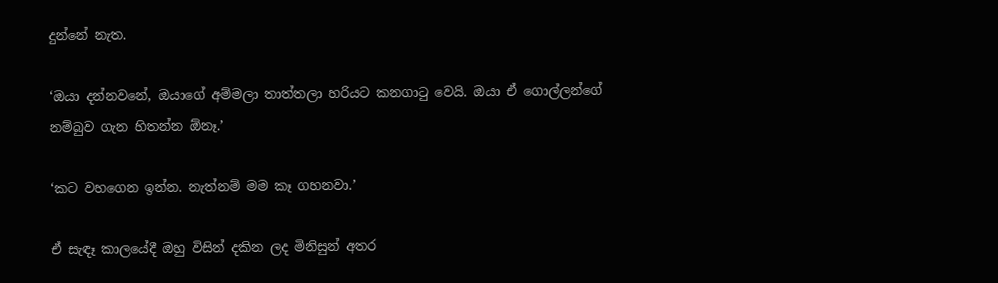දුන්නේ නැත.

‘ඔයා දන්නවනේ, ඔයාගේ අම්මලා තාත්තලා හරියට කනගාටු වෙයි. ඔයා ඒ ගොල්ලන්ගේ නම්බුව ගැන හිතන්න ඕනෑ.’

‘කට වහගෙන ඉන්න. නැත්නම් මම කෑ ගහනවා.’

ඒ සැඳෑ කාලයේදී ඔහු විසින් දකින ලද මිනිසුන් අතර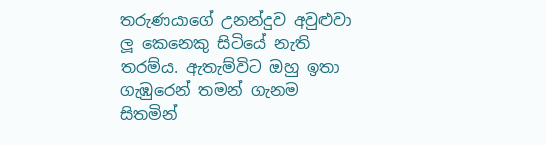තරුණයාගේ උනන්දුව අවුළුවා ලූ කෙනෙකු සිටියේ නැති තරම්ය. ඇතැම්විට ඔහු ඉතා ගැඹුරෙන් තමන් ගැනම සිතමින්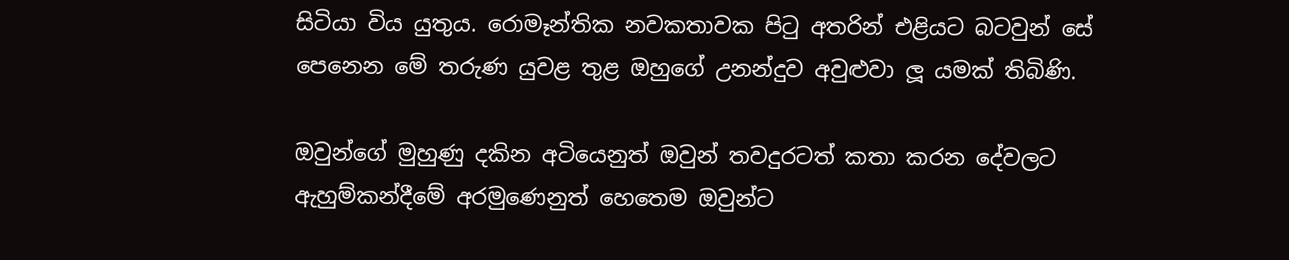සිටියා විය යුතුය. රොමෑන්තික නවකතාවක පිටු අතරින් එළියට බටවුන් සේ පෙනෙන මේ තරුණ යුවළ තුළ ඔහුගේ උනන්දුව අවුළුවා ලූ යමක් තිබිණි.

ඔවුන්ගේ මුහුණු දකින අටියෙනුත් ඔවුන් තවදුරටත් කතා කරන දේවලට ඇහුම්කන්දීමේ අරමුණෙනුත් හෙතෙම ඔවුන්ට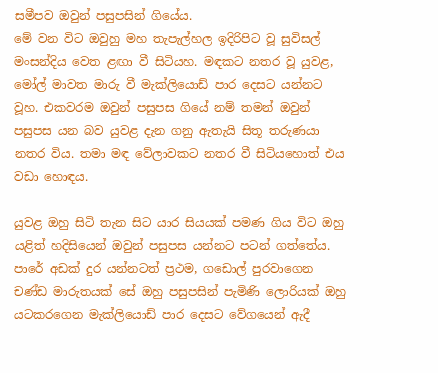සමීපව ඔවුන් පසුපසින් ගියේය.
මේ වන විට ඔවුහු මහ තැපැල්හල ඉදිරිපිට වූ සුවිසල් මංසන්දිය වෙත ළඟා වී සිටියහ. මඳකට නතර වූ යුවළ, මෝල් මාවත මාරු වී මැක්ලියොඩ් පාර දෙසට යන්නට වූහ. එකවරම ඔවුන් පසුපස ගියේ නම් තමන් ඔවුන් පසුපස යන බව යුවළ දැන ගනු ඇතැයි සිතූ තරුණයා නතර විය. තමා මඳ වේලාවකට නතර වී සිටියහොත් එය වඩා හොඳය.

යුවළ ඔහු සිටි තැන සිට යාර සියයක් පමණ ගිය විට ඔහු යළිත් හදිසියෙන් ඔවුන් පසුපස යන්නට පටන් ගත්තේය. පාරේ අඩක් දුර යන්නටත් ප්‍රථම, ගඩොල් පුරවාගෙන චණ්ඩ මාරුතයක් සේ ඔහු පසුපසින් පැමිණි ලොරියක් ඔහු යටකරගෙන මැක්ලියොඩ් පාර දෙසට වේගයෙන් ඇදී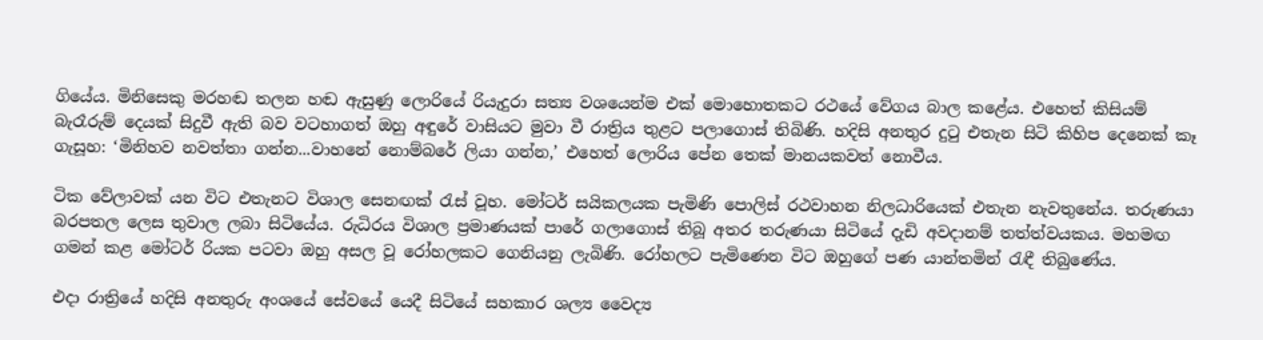ගියේය. මිනිසෙකු මරහඬ තලන හඬ ඇසුණු ලොරියේ රියැදුරා සත්‍ය වශයෙන්ම එක් මොහොතකට රථයේ වේගය බාල කළේය. එහෙත් කිසියම් බැරෑරුම් දෙයක් සිදුවී ඇති බව වටහාගත් ඔහු අඳුරේ වාසියට මුවා වී රාත්‍රිය තුළට පලාගොස් තිබිණි. හදිසි අනතුර දුටු එතැන සිටි කිහිප දෙනෙක් කෑ ගැසූහ: ‘මිනිහව නවත්තා ගන්න...වාහනේ නොම්බරේ ලියා ගන්න,’ එහෙත් ලොරිය පේන තෙක් මානයකවත් නොවීය.

ටික වේලාවක් යන විට එතැනට විශාල සෙනඟක් රැස් වූහ. මෝටර් සයිකලයක පැමිණි පොලිස් රථවාහන නිලධාරියෙක් එතැන නැවතුනේය. තරුණයා බරපතල ලෙස තුවාල ලබා සිටියේය. රුධිරය විශාල ප්‍රමාණයක් පාරේ ගලාගොස් තිබූ අතර තරුණයා සිටියේ දැඩි අවදානම් තත්ත්වයකය. මහමඟ ගමන් කළ මෝටර් රියක පටවා ඔහු අසල වූ රෝහලකට ගෙනියනු ලැබිණි. රෝහලට පැමිණෙන විට ඔහුගේ පණ යාන්තමින් රැඳී තිබුණේය.

එදා රාත්‍රියේ හදිසි අනතුරු අංශයේ සේවයේ යෙදී සිටියේ සහකාර ශල්‍ය වෛද්‍ය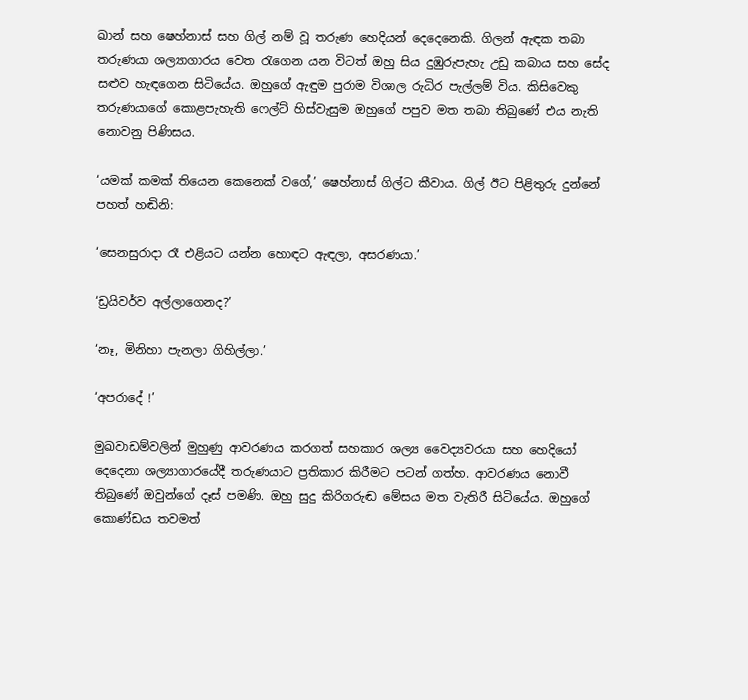ඛාන් සහ ෂෙහ්නාස් සහ ගිල් නම් වූ තරුණ හෙදියන් දෙදෙනෙකි. ගිලන් ඇඳක තබා තරුණයා ශල්‍යාගාරය වෙත රැගෙන යන විටත් ඔහු සිය දුඹුරුපැහැ උඩු කබාය සහ සේද සළුව හැඳගෙන සිටියේය. ඔහුගේ ඇඳුම පුරාම විශාල රුධිර පැල්ලම් විය. කිසිවෙකු තරුණයාගේ කොළපැහැති ෆෙල්ට් හිස්වැසුම ඔහුගේ පපුව මත තබා තිබුණේ එය නැති නොවනු පිණිසය.

‘යමක් කමක් තියෙන කෙනෙක් වගේ,’ ෂෙහ්නාස් ගිල්ට කීවාය. ගිල් ඊට පිළිතුරු දුන්නේ පහත් හඬිනි:

‘සෙනසුරාදා රෑ එළියට යන්න හොඳට ඇඳලා, අසරණයා.’

‘ඩ්‍රයිවර්ව අල්ලාගෙනද?’

‘නෑ, මිනිහා පැනලා ගිහිල්ලා.’

‘අපරාදේ !’

මුඛවාඩම්වලින් මුහුණු ආවරණය කරගත් සහකාර ශල්‍ය වෛද්‍යවරයා සහ හෙදියෝ දෙදෙනා ශල්‍යාගාරයේදී තරුණයාට ප්‍රතිකාර කිරීමට පටන් ගත්හ. ආවරණය නොවී තිබුණේ ඔවුන්ගේ දෑස් පමණි. ඔහු සුදු කිරිගරුඬ මේසය මත වැතිරී සිටියේය. ඔහුගේ කොණ්ඩය තවමත්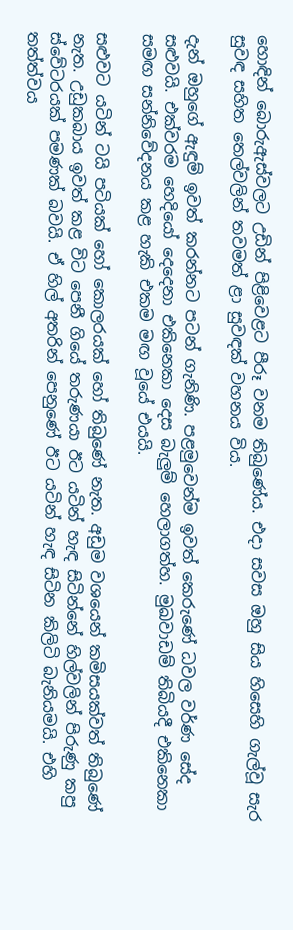හොඳින් බොරුඇස්වලට උඩින් පිළිවෙළට පීරූ වනම තිබුණේය. එදා සවස ඔහු සිය හිසෙහි ගැල්වූ සැර සුවඳ සහිත තෙල්වලින් තවමත් ළා සුවඳක් වහනය විය.

දැන් ඔහුගේ ඇඳුම් ඉවත් කරන්නට පටන් ගැනිණි. පළමුවෙන්ම ඉවත් කෙරුණේ ධවල වර්ණ සේද සළුවයි. එක්වරම හෙදියෝ දෙදෙනා එකිනෙකා දෙස බැලුම් හෙලාගත්හ. මුඛවාඩම් තිබියදී එකිනෙකා සමඟ සන්නිවේදනය කළ හැකි එකම මඟ වූයේ එයයි.

සළුවට යටින් ටයි පටියක් හෝ කොලරයක් හෝ තිබුණේ නැත. අඩුම වශයෙන් කමිසයක්වත් තිබුණේ නැත. උඩුකබාය ඉවත් කළ විට පෙනී ගියේ තරුණයා ඊට යටින් හැඳ සිටින්නේ හිල්වලින් පිරුණු කපු ස්වේටරයක් පමණක් බවයි. ඒ හිල් අතරින් පෙනුණේ ඊට යටින් හැඳ සිටින කිලිටි බැනියමයි. එහි තත්ත්වය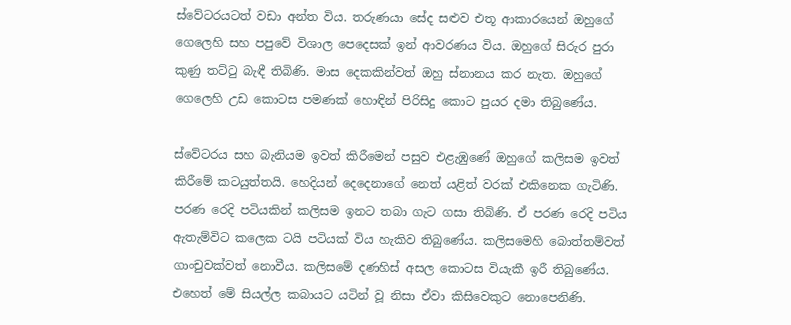ස්වේටරයටත් වඩා අන්ත විය. තරුණයා සේද සළුව එතූ ආකාරයෙන් ඔහුගේ ගෙලෙහි සහ පපුවේ විශාල පෙදෙසක් ඉන් ආවරණය විය. ඔහුගේ සිරුර පුරා කුණු තට්ටු බැඳී තිබිණි. මාස දෙකකින්වත් ඔහු ස්නානය කර නැත. ඔහුගේ ගෙලෙහි උඩ කොටස පමණක් හොඳින් පිරිසිදු කොට පුයර දමා තිබුණේය.

ස්වේටරය සහ බැනියම ඉවත් කිරීමෙන් පසුව එළැඹුණේ ඔහුගේ කලිසම ඉවත් කිරීමේ කටයුත්තයි. හෙදියන් දෙදෙනාගේ නෙත් යළිත් වරක් එකිනෙක ගැටිණි. පරණ රෙදි පටියකින් කලිසම ඉනට තබා ගැට ගසා තිබිණි. ඒ පරණ රෙදි පටිය ඇතැම්විට කලෙක ටයි පටියක් විය හැකිව තිබුණේය. කලිසමෙහි බොත්තම්වත් ගාංචුවක්වත් නොවීය. කලිසමේ දණහිස් අසල කොටස වියැකී ඉරී තිබුණේය. එහෙත් මේ සියල්ල කබායට යටින් වූ නිසා ඒවා කිසිවෙකුට නොපෙනිණි.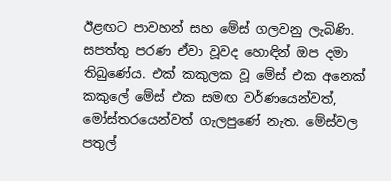ඊළඟට පාවහන් සහ මේස් ගලවනු ලැබිණි. සපත්තු පරණ ඒවා වූවද හොඳින් ඔප දමා තිබුණේය. එක් කකුලක වූ මේස් එක අනෙක් කකුලේ මේස් එක සමඟ වර්ණයෙන්වත්, මෝස්තරයෙන්වත් ගැලපුණේ නැත. මේස්වල පතුල්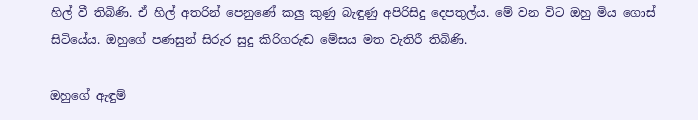හිල් වී තිබිණි. ඒ හිල් අතරින් පෙනුණේ කලු කුණු බැඳුණු අපිරිසිදු දෙපතුල්ය. මේ වන විට ඔහු මිය ගොස් සිටියේය. ඔහුගේ පණසුන් සිරුර සුදු කිරිගරුඬ මේසය මත වැතිරී තිබිණි.

ඔහුගේ ඇඳුම්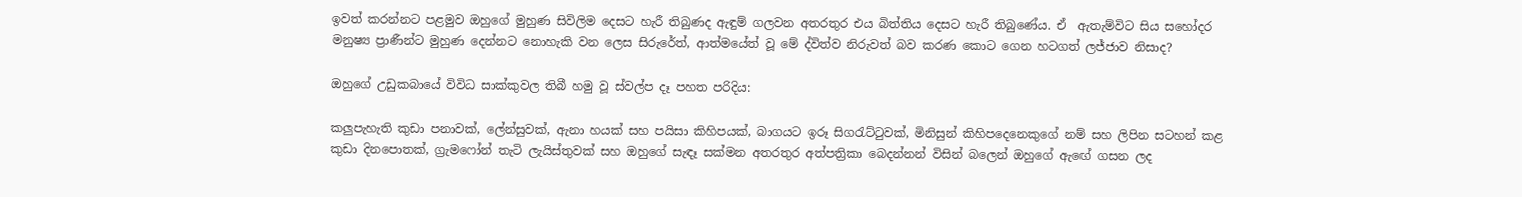ඉවත් කරන්නට පළමුව ඔහුගේ මුහුණ සිවිලිම දෙසට හැරී තිබුණද ඇඳුම් ගලවන අතරතුර එය බිත්තිය දෙසට හැරී තිබුණේය. ඒ  ඇතැම්විට සිය සහෝදර මනුෂ්‍ය ප්‍රාණීන්ට මුහුණ දෙන්නට නොහැකි වන ලෙස සිරුරේත්, ආත්මයේත් වූ මේ ද්විත්ව නිරුවත් බව කරණ කොට ගෙන හටගත් ලජ්ජාව නිසාද?

ඔහුගේ උඩුකබායේ විවිධ සාක්කුවල තිබී හමු වූ ස්වල්ප දෑ පහත පරිදිය:

කලුපැහැති කුඩා පනාවක්, ලේන්සුවක්, ඇනා හයක් සහ පයිසා කිහිපයක්, බාගයට ඉරූ සිගරැට්ටුවක්, මිනිසුන් කිහිපදෙනෙකුගේ නම් සහ ලිපින සටහන් කළ කුඩා දිනපොතක්, ග්‍රැමෆෝන් තැටි ලැයිස්තුවක් සහ ඔහුගේ සැඳෑ සක්මන අතරතුර අත්පත්‍රිකා බෙදන්නන් විසින් බලෙන් ඔහුගේ ඇ‍ඟේ ගසන ලද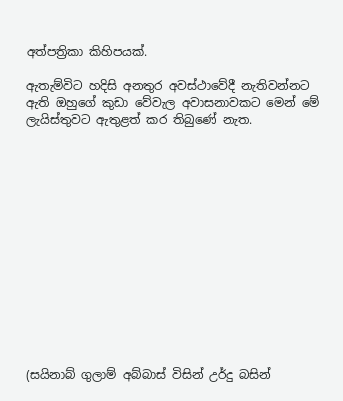අත්පත්‍රිකා කිහිපයක්.

ඇතැම්විට හදිසි අනතුර අවස්ථාවේදී නැතිවන්නට ඇති ඔහුගේ කුඩා වේවැල අවාසනාවකට මෙන් මේ ලැයිස්තුවට ඇතුළත් කර තිබුණේ නැත.














(සයිනාබ් ගුලාම් අබ්බාස් විසින් උර්දු බසින්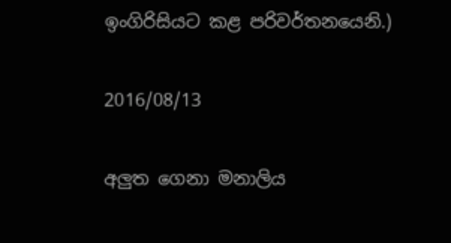ඉංගිරිසියට කළ පරිවර්තනයෙනි.)

2016/08/13

අලුත ගෙනා මනාලිය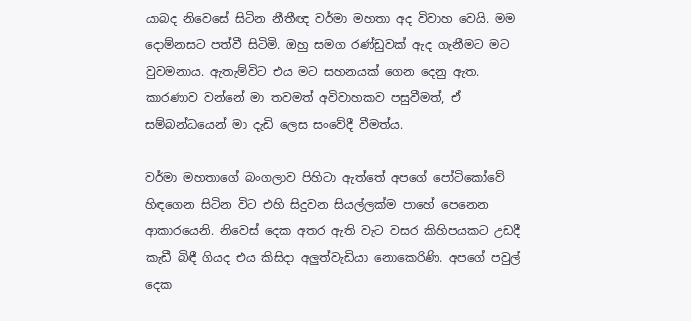යාබද නිවෙසේ සිටින නීතීඥ වර්මා මහතා අද විවාහ වෙයි. මම දොම්නසට පත්වී සිටිමි. ඔහු සමග රණ්ඩුවක් ඇද ගැනීමට මට වුවමනාය. ඇතැම්විට එය මට සහනයක් ගෙන දෙනු ඇත. කාරණාව වන්නේ මා තවමත් අවිවාහකව පසුවීමත්, ඒ සම්බන්ධයෙන් මා දැඩි ලෙස සංවේදී වීමත්ය.

වර්මා මහතාගේ බංගලාව පිහිටා ඇත්තේ අපගේ පෝටිකෝවේ හිඳගෙන සිටින විට එහි සිදුවන සියල්ලක්ම පාහේ පෙනෙන ආකාරයෙනි. නිවෙස් දෙක අතර ඇති වැට වසර කිහිපයකට උඩදී කැඩී බිඳී ගියද එය කිසිදා අලුත්වැඩියා නොකෙරිණි. අපගේ පවුල් දෙක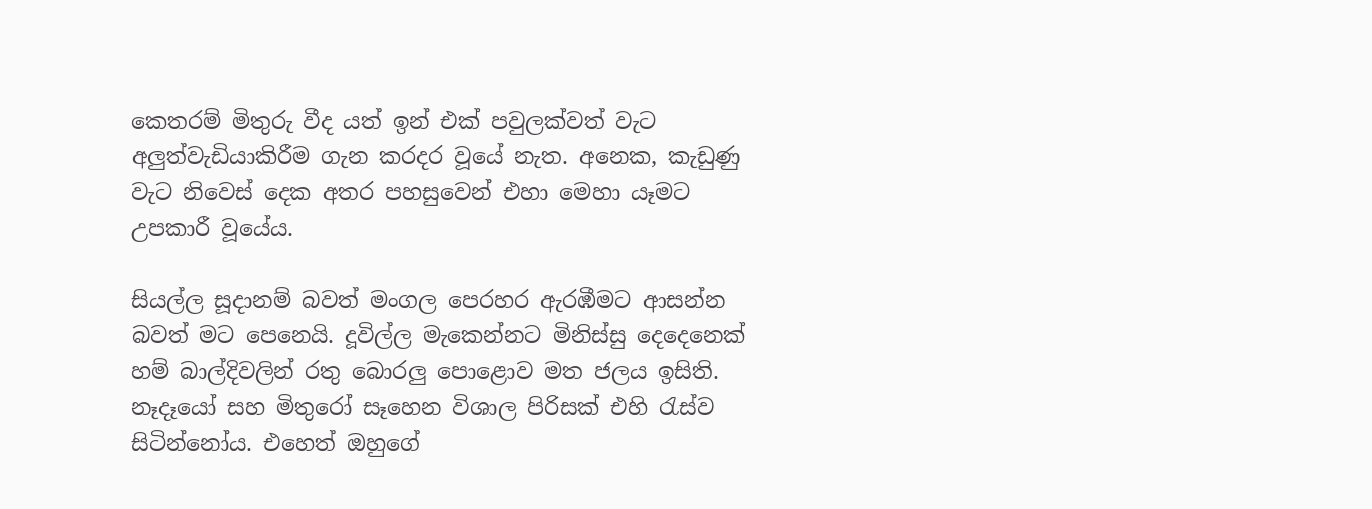කෙතරම් මිතුරු වීද යත් ඉන් එක් පවුලක්වත් වැට අලුත්වැඩියාකිරීම ගැන කරදර වූයේ නැත. අනෙක, කැඩුණු වැට නිවෙස් දෙක අතර පහසුවෙන් එහා මෙහා යෑමට උපකාරී වූයේය.

සියල්ල සූදානම් බවත් මංගල පෙරහර ඇරඹීමට ආසන්න බවත් මට පෙනෙයි. දූවිල්ල මැකෙන්නට මිනිස්සු දෙදෙනෙක් හම් බාල්දිවලින් රතු බොරලු පොළොව මත ජලය ඉසිති. නෑදෑයෝ සහ මිතුරෝ සෑහෙන විශාල පිරිසක් එහි රැස්ව සිටින්නෝය. එහෙත් ඔහුගේ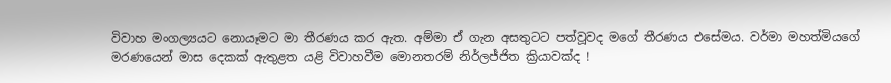විවාහ මංගල්‍යයට නොයෑමට මා තීරණය කර ඇත. අම්මා ඒ ගැන අසතුටට පත්වූවද මගේ තීරණය එසේමය. වර්මා මහත්මියගේ මරණයෙන් මාස දෙකක් ඇතුළත යළි විවාහවීම මොනතරම් නිර්ලජ්ජිත ක්‍රියාවක්ද !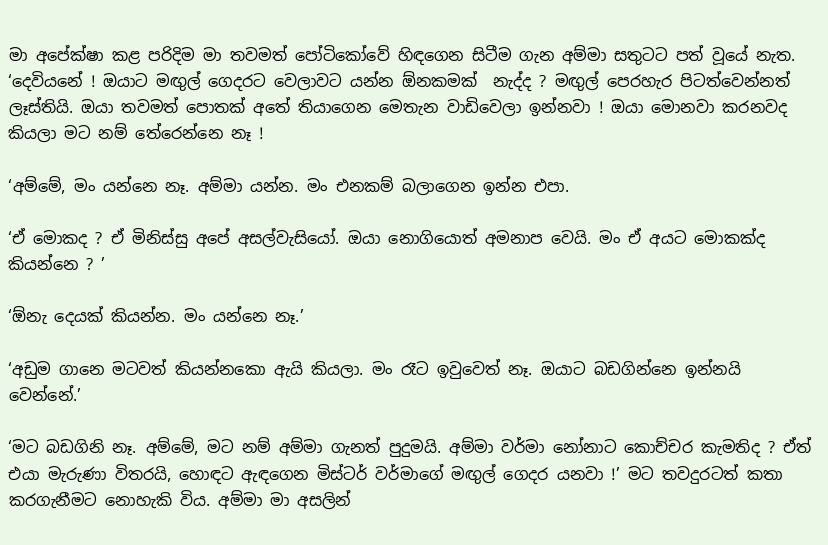මා අපේක්ෂා කළ පරිදිම මා තවමත් පෝටිකෝවේ හිඳගෙන සිටීම ගැන අම්මා සතුටට පත් වූයේ නැත. ‘දෙවියනේ ! ඔයාට මඟුල් ගෙදරට වෙලාවට යන්න ඕනකමක්  නැද්ද ? මඟුල් පෙරහැර පිටත්වෙන්නත් ලෑස්තියි. ඔයා තවමත් පොතක් අතේ තියාගෙන මෙතැන වාඩිවෙලා ඉන්නවා ! ඔයා මොනවා කරනවද කියලා මට නම් තේරෙන්නෙ නෑ !

‘අම්මේ, මං යන්නෙ නෑ. අම්මා යන්න. මං එනකම් බලාගෙන ඉන්න එපා.

‘ඒ මොකද ? ඒ මිනිස්සු අපේ අසල්වැසියෝ. ඔයා නොගියොත් අමනාප වෙයි. මං ඒ අයට මොකක්ද කියන්නෙ ? ’

‘ඕනැ දෙයක් කියන්න. මං යන්නෙ නෑ.’

‘අඩුම ගානෙ මටවත් කියන්නකො ඇයි කියලා. මං රෑට ඉවුවෙත් නෑ. ඔයාට බඩගින්නෙ ඉන්නයි වෙන්නේ.’

‘මට බඩගිනි නෑ. අම්මේ, මට නම් අම්මා ගැනත් පුදුමයි. අම්මා වර්මා නෝනාට කොච්චර කැමතිද ? ඒත් එයා මැරුණා විතරයි, හොඳට ඇඳගෙන මිස්ටර් වර්මාගේ මඟුල් ගෙදර යනවා !’ මට තවදුරටත් කතා කරගැනීමට නොහැකි විය. අම්මා මා අසලින්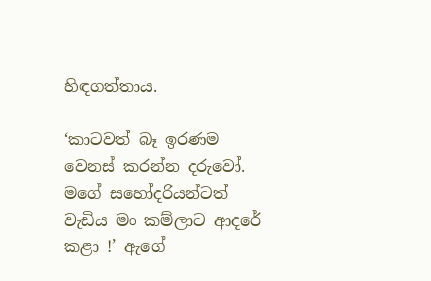හිඳගත්තාය.

‘කාටවත් බෑ ඉරණම වෙනස් කරන්න දරුවෝ. මගේ සහෝදරියන්ටත් වැඩිය මං කම්ලාට ආදරේ කළා !’ ඇගේ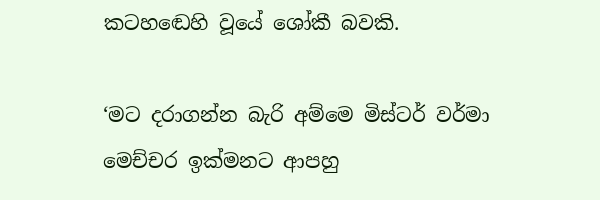කටහඬෙහි වූයේ ශෝකී බවකි.

‘මට දරාගන්න බැරි අම්මෙ මිස්ටර් වර්මා මෙච්චර ඉක්මනට ආපහු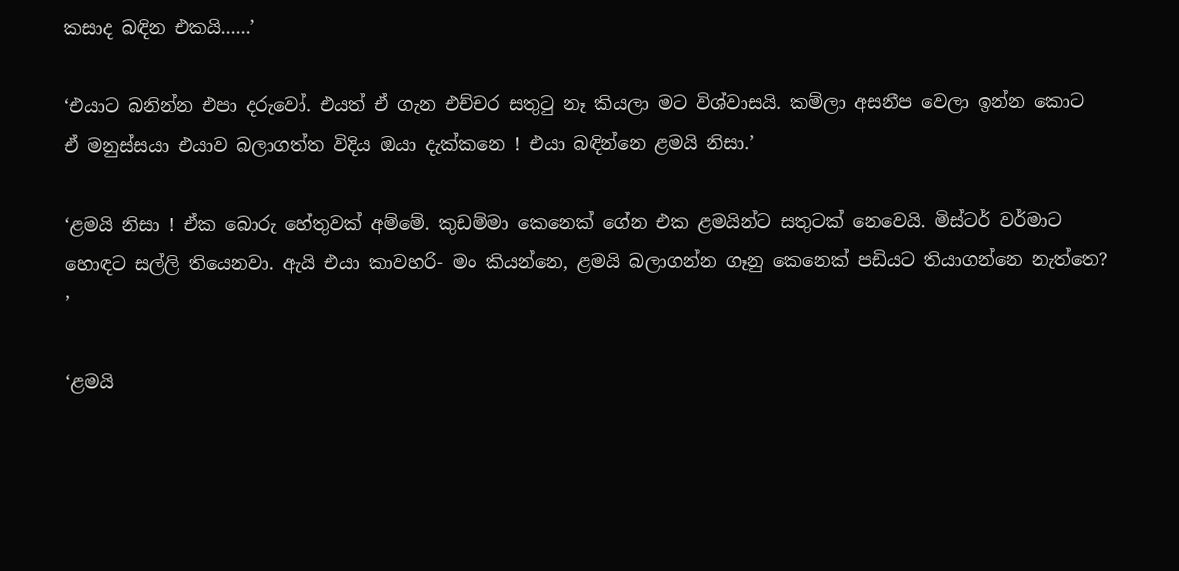කසාද බඳින එකයි......’

‘එයාට බනින්න එපා දරුවෝ. එයත් ඒ ගැන එච්චර සතුටු නෑ කියලා මට විශ්වාසයි. කම්ලා අසනීප වෙලා ඉන්න කොට ඒ මනුස්සයා එයාව බලාගත්ත විදිය ඔයා දැක්කනෙ ! එයා බඳින්නෙ ළමයි නිසා.’

‘ළමයි නිසා ! ඒක බොරු හේතුවක් අම්මේ. කුඩම්මා කෙනෙක් ගේන එක ළමයින්ට සතුටක් නෙවෙයි. මිස්ටර් වර්මාට හොඳට සල්ලි තියෙනවා. ඇයි එයා කාවහරි- මං කියන්නෙ, ළමයි බලාගන්න ගෑනු කෙනෙක් පඩියට තියාගන්නෙ නැත්තෙ? ’

‘ළමයි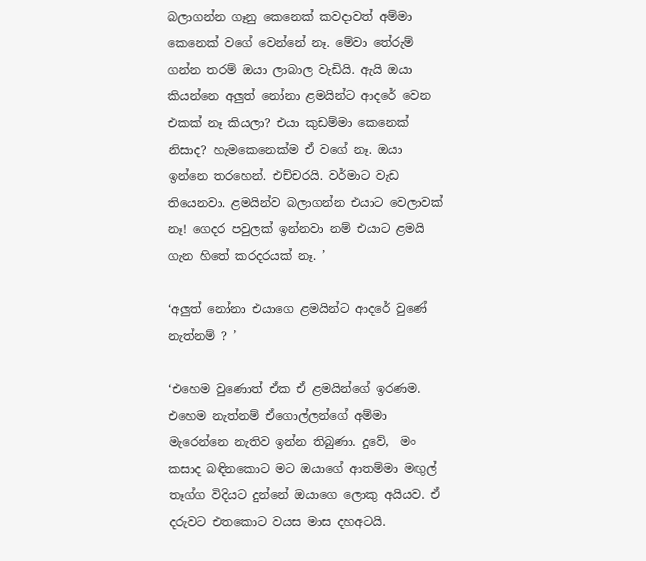බලාගන්න ගෑනු කෙනෙක් කවදාවත් අම්මා කෙනෙක් වගේ වෙන්නේ නෑ. මේවා තේරුම් ගන්න තරම් ඔයා ලාබාල වැඩියි. ඇයි ඔයා කියන්නෙ අලුත් නෝනා ළමයින්ට ආදරේ වෙන එකක් නෑ කියලා? එයා කුඩම්මා කෙනෙක් නිසාද? හැමකෙනෙක්ම ඒ වගේ නෑ. ඔයා ඉන්නෙ තරහෙන්. එච්චරයි. වර්මාට වැඩ තියෙනවා. ළමයින්ව බලාගන්න එයාට වෙලාවක් නෑ! ගෙදර පවුලක් ඉන්නවා නම් එයාට ළමයි ගැන හිතේ කරදරයක් නෑ. ’

‘අලුත් නෝනා එයාගෙ ළමයින්ට ආදරේ වුණේ නැත්නම් ? ’

‘එහෙම වුණොත් ඒක ඒ ළමයින්ගේ ඉරණම. එහෙම නැත්නම් ඒගොල්ලන්ගේ අම්මා මැරෙන්නෙ නැතිව ඉන්න තිබුණා. දුවේ,  මං කසාද බඳිනකොට මට ඔයාගේ ආතම්මා මඟුල් තෑග්ග විදියට දුන්නේ ඔයාගෙ ලොකු අයියව. ඒ දරුවට එතකොට වයස මාස දහඅටයි.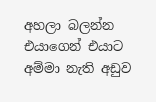අහලා බලන්න එයාගෙන් එයාට අම්මා නැති අඩුව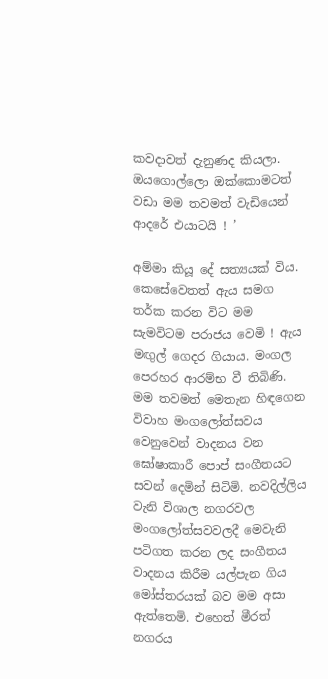කවදාවත් දැනුණද කියලා. ඔයගොල්ලො ඔක්කොමටත් වඩා මම තවමත් වැඩියෙන් ආදරේ එයාටයි ! ’

අම්මා කියූ දේ සත්‍යයක් විය. කෙසේවෙතත් ඇය සමග තර්ක කරන විට මම සැමවිටම පරාජය වෙමි ! ඇය මඟුල් ගෙදර ගියාය. මංගල පෙරහර ආරම්භ වී තිබිණි. මම තවමත් මෙතැන හිඳගෙන විවාහ මංගලෝත්සවය වෙනුවෙන් වාදනය වන ඝෝෂාකාරී පොප් සංගීතයට සවන් දෙමින් සිටිමි. නවදිල්ලිය වැනි විශාල නගරවල මංගලෝත්සවවලදී මෙවැනි පටිගත කරන ලද සංගීතය වාදනය කිරීම යල්පැන ගිය මෝස්තරයක් බව මම අසා ඇත්තෙමි. එහෙත් මීරත් නගරය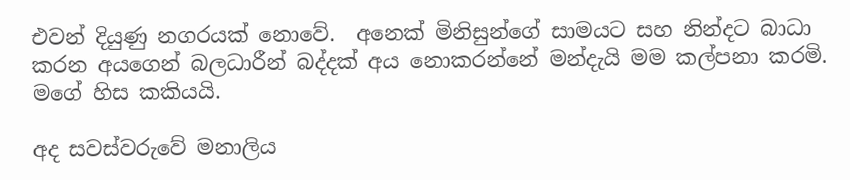එවන් දියුණු නගරයක් නොවේ.  අනෙක් මිනිසුන්ගේ සාමයට සහ නින්දට බාධා කරන අයගෙන් බලධාරීන් බද්දක් අය නොකරන්නේ මන්දැයි මම කල්පනා කරමි. මගේ හිස කකියයි.

අද සවස්වරුවේ මනාලිය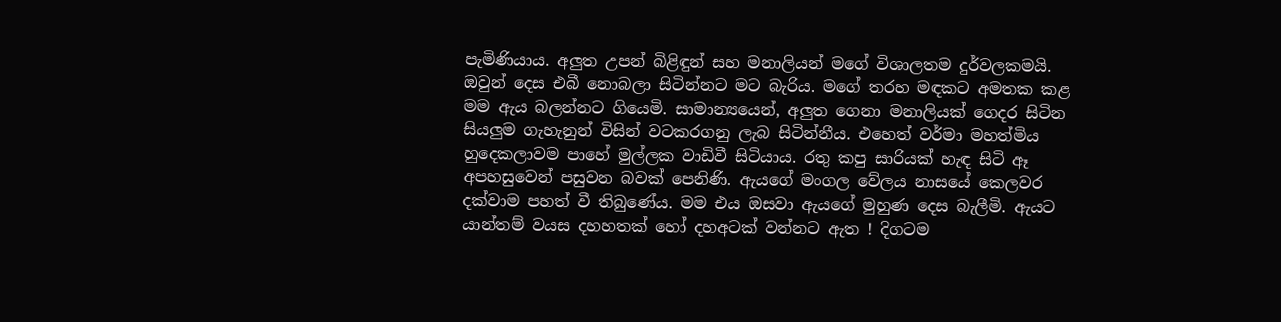පැමිණියාය. අලුත උපන් බිළිඳුන් සහ මනාලියන් මගේ විශාලතම දුර්වලකමයි. ඔවුන් දෙස එබී නොබලා සිටින්නට මට බැරිය. මගේ තරහ මඳකට අමතක කළ මම ඇය බලන්නට ගියෙමි. සාමාන්‍යයෙන්, අලුත ගෙනා මනාලියක් ගෙදර සිටින සියලුම ගැහැනුන් විසින් වටකරගනු ලැබ සිටින්නීය. එහෙත් වර්මා මහත්මිය හුදෙකලාවම පාහේ මුල්ලක වාඩිවී සිටියාය. රතු කපු සාරියක් හැඳ සිටි ඈ අපහසුවෙන් පසුවන බවක් පෙනිණි. ඇයගේ මංගල වේලය නාසයේ කෙලවර දක්වාම පහත් වී තිබුණේය. මම එය ඔසවා ඇයගේ මුහුණ දෙස බැලීමි. ඇයට යාන්තම් වයස දහහතක් හෝ දහඅටක් වන්නට ඇත ! දිගටම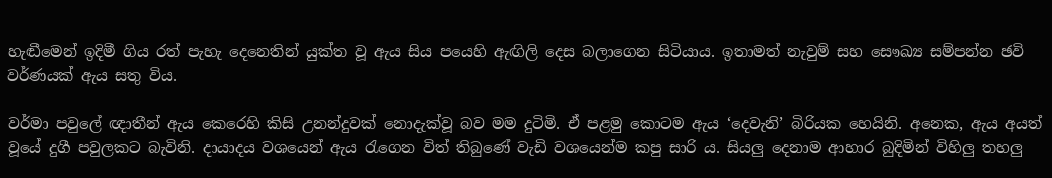හැඬීමෙන් ඉදිමී ගිය රත් පැහැ දෙනෙතින් යුක්ත වූ ඇය සිය පයෙහි ඇඟිලි දෙස බලාගෙන සිටියාය. ඉතාමත් නැවුම් සහ සෞඛ්‍ය සම්පන්න ඡවි වර්ණයක් ඇය සතු විය.

වර්මා පවුලේ ඥාතීන් ඇය කෙරෙහි කිසි උනන්දුවක් නොදැක්වූ බව මම දුටිමි. ඒ පළමු කොටම ඇය ‘දෙවැනි’ බිරියක හෙයිනි. අනෙක, ඇය අයත් වූයේ දුගී පවුලකට බැවිනි. දායාදය වශයෙන් ඇය රැගෙන විත් තිබුණේ වැඩි වශයෙන්ම කපු සාරි ය. සියලු දෙනාම ආහාර බුදිමින් විහිලු තහලු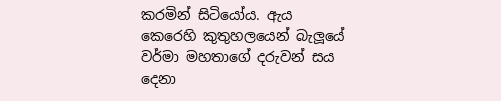කරමින් සිටියෝය. ඇය කෙරෙහි කුතුහලයෙන් බැලූයේ  වර්මා මහතාගේ දරුවන් සය දෙනා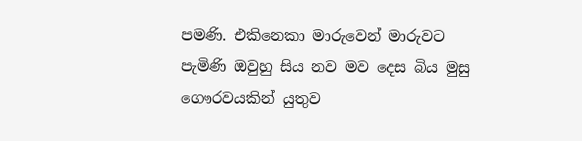පමණි. එකිනෙකා මාරුවෙන් මාරුවට පැමිණි ඔවුහු සිය නව මව දෙස බිය මුසු ගෞරවයකින් යුතුව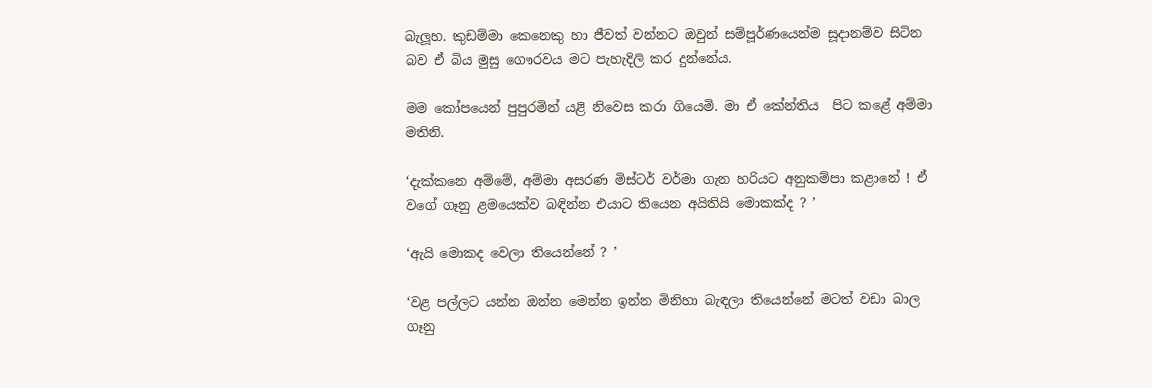බැලූහ. කුඩම්මා කෙනෙකු හා ජීවත් වන්නට ඔවුන් සම්පූර්ණයෙන්ම සූදානම්ව සිටින බව ඒ බිය මුසු ගෞරවය මට පැහැදිලි කර දුන්නේය.

මම කෝපයෙන් පුපුරමින් යළි නිවෙස කරා ගියෙමි. මා ඒ කේන්තිය  පිට කළේ අම්මා මතිනි.

‘දැක්කනෙ අම්මේ, අම්මා අසරණ මිස්ටර් වර්මා ගැන හරියට අනුකම්පා කළානේ ! ඒ වගේ ගෑනු ළමයෙක්ව බඳින්න එයාට තියෙන අයිතියි මොකක්ද ? ’

‘ඇයි මොකද වෙලා තියෙන්නේ ? ’

‘වළ පල්ලට යන්න ඔන්න මෙන්න ඉන්න මිනිහා බැඳලා තියෙන්නේ මටත් වඩා බාල ගෑනු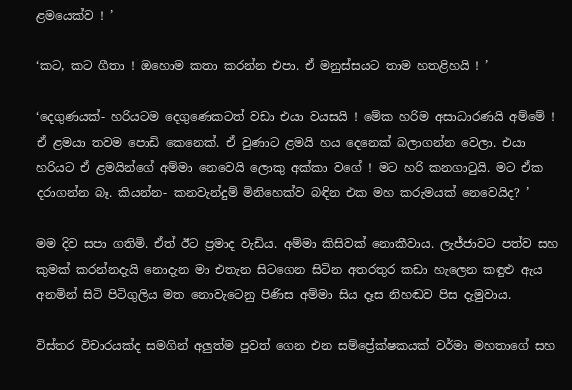ළමයෙක්ව ! ’

‘කට, කට ගීතා ! ඔහොම කතා කරන්න එපා. ඒ මනුස්සයට තාම හතළිහයි ! ’

‘දෙගුණයක්- හරියටම දෙගුණෙකටත් වඩා එයා වයසයි ! මේක හරිම අසාධාරණයි අම්මේ ! ඒ ළමයා තවම පොඩි කෙනෙක්. ඒ වුණාට ළමයි හය දෙනෙක් බලාගන්න වෙලා. එයා හරියට ඒ ළමයින්ගේ අම්මා නෙවෙයි ලොකු අක්කා වගේ ! මට හරි කනගාටුයි. මට ඒක දරාගන්න බෑ. කියන්න- කනවැන්දුම් මිනිහෙක්ව බඳින එක මහ කරුමයක් නෙවෙයිද? ’

මම දිව සපා ගතිමි. ඒත් ඊට ප්‍රමාද වැඩිය. අම්මා කිසිවක් නොකීවාය. ලැජ්ජාවට පත්ව සහ කුමක් කරන්නදැයි නොදැන මා එතැන සිටගෙන සිටින අතරතුර කඩා හැලෙන කඳුළු ඇය අනමින් සිටි පිටිගුලිය මත නොවැටෙනු පිණිස අම්මා සිය දෑස නිහඬව පිස දැමුවාය.

විස්තර විචාරයක්ද සමගින් අලුත්ම පුවත් ගෙන එන සම්ප්‍රේක්ෂකයක් වර්මා මහතාගේ සහ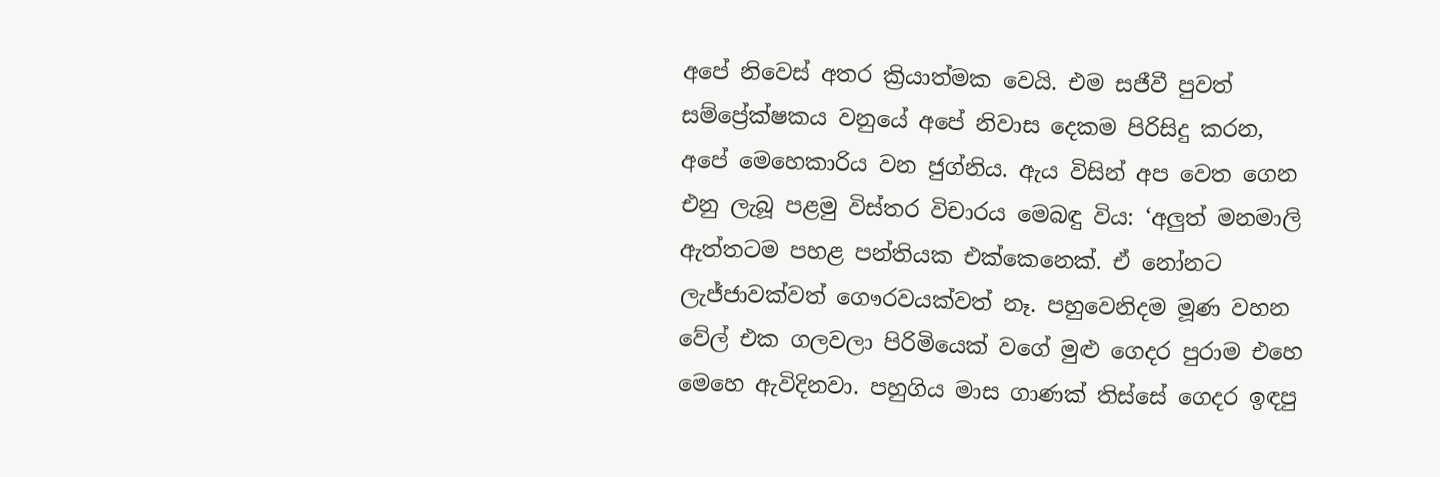අපේ නිවෙස් අතර ක්‍රියාත්මක වෙයි. එම සජීවී පුවත් සම්ප්‍රේක්ෂකය වනුයේ අපේ නිවාස දෙකම පිරිසිදු කරන, අපේ මෙහෙකාරිය වන ජුග්නිය. ඇය විසින් අප වෙත ගෙන එනු ලැබූ පළමු විස්තර විචාරය මෙබඳු විය: ‘අලුත් මනමාලි ඇත්තටම පහළ පන්තියක එක්කෙනෙක්. ඒ නෝනට ලැජ්ජාවක්වත් ගෞරවයක්වත් නෑ. පහුවෙනිදම මූණ වහන වේල් එක ගලවලා පිරිමියෙක් වගේ මුළු ගෙදර පුරාම එහෙ මෙහෙ ඇවිදිනවා. පහුගිය මාස ගාණක් තිස්සේ ගෙදර ඉඳපු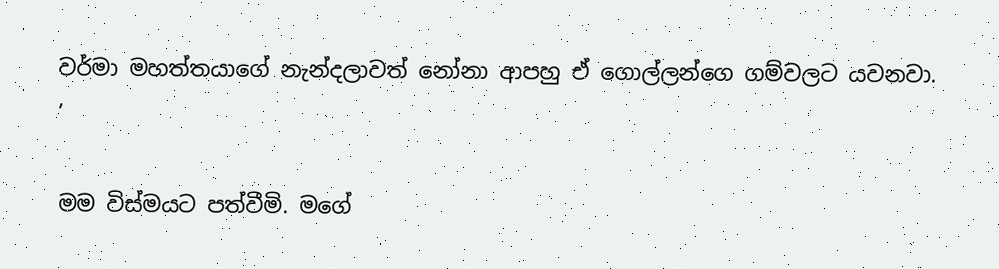වර්මා මහත්තයාගේ නැන්දලාවත් නෝනා ආපහු ඒ ගොල්ලන්ගෙ ගම්වලට යවනවා. ’

මම විස්මයට පත්වීමි. මගේ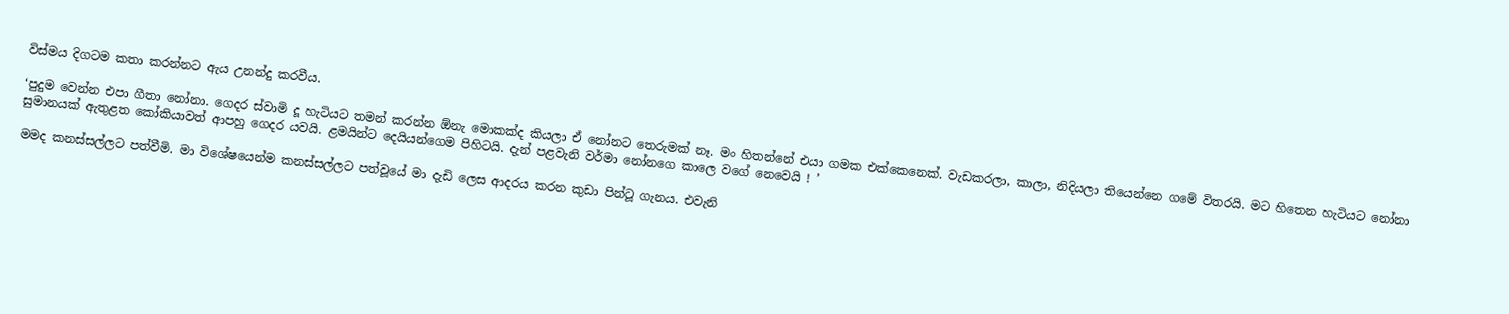විස්මය දිගටම කතා කරන්නට ඇය උනන්දු කරවීය.

‘පුදුම වෙන්න එපා ගීතා නෝනා. ගෙදර ස්වාමි දූ හැටියට තමන් කරන්න ඕනැ මොකක්ද කියලා ඒ නෝනට තෙරුමක් නෑ. මං හිතන්නේ එයා ගමක එක්කෙනෙක්. වැඩකරලා, කාලා, නිදියලා තියෙන්නෙ ගමේ විතරයි. මට හිතෙන හැටියට නෝනා සුමානයක් ඇතුළත කෝකියාවත් ආපහු ගෙදර යවයි. ළමයින්ට දෙයියන්ගෙම පිහිටයි. දැන් පළවැනි වර්මා නෝනගෙ කාලෙ වගේ නෙවෙයි ! ’

මමද කනස්සල්ලට පත්වීමි. මා විශේෂයෙන්ම කනස්සල්ලට පත්වූයේ මා දැඩි ලෙස ආදරය කරන කුඩා පින්ටූ ගැනය. එවැනි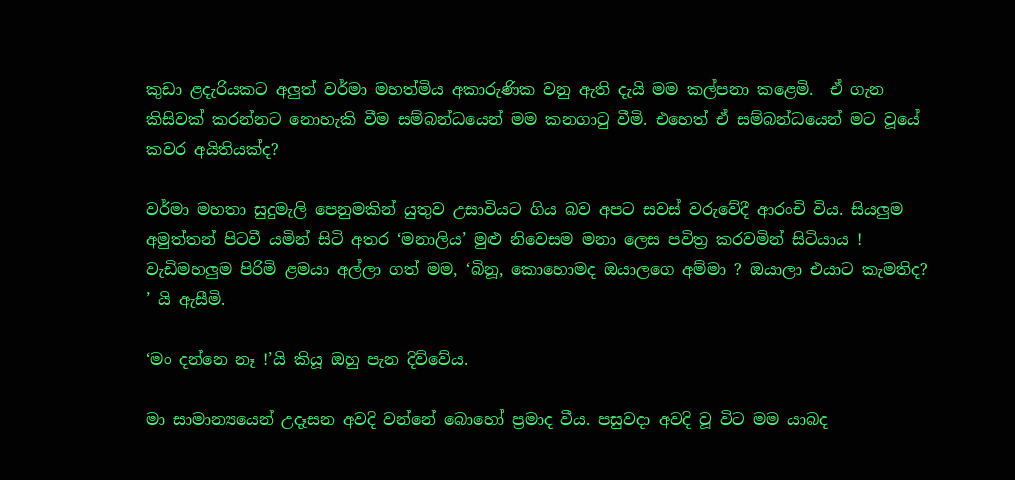කුඩා ළදැරියකට අලුත් වර්මා මහත්මිය අකාරුණික වනු ඇති දැයි මම කල්පනා කළෙමි.  ඒ ගැන කිසිවක් කරන්නට නොහැකි වීම සම්බන්ධයෙන් මම කනගාටු වීමි. එහෙත් ඒ සම්බන්ධයෙන් මට වූයේ කවර අයිතියක්ද?

වර්මා මහතා සුදුමැලි පෙනුමකින් යුතුව උසාවියට ගිය බව අපට සවස් වරුවේදී ආරංචි විය. සියලුම අමුත්තන් පිටවී යමින් සිටි අතර ‘මනාලිය’ මුළු නිවෙසම මනා ලෙස පවිත්‍ර කරවමින් සිටියාය ! වැඩිමහලුම පිරිමි ළමයා අල්ලා ගත් මම, ‘බිනූ, කොහොමද ඔයාලගෙ අම්මා ? ඔයාලා එයාට කැමතිද? ’ යි ඇසීමි.

‘මං දන්නෙ නෑ !’යි කියූ ඔහු පැන දිව්වේය.

මා සාමාන්‍යයෙන් උදෑසන අවදි වන්නේ බොහෝ ප්‍රමාද වීය. පසුවදා අවදි වූ විට මම යාබද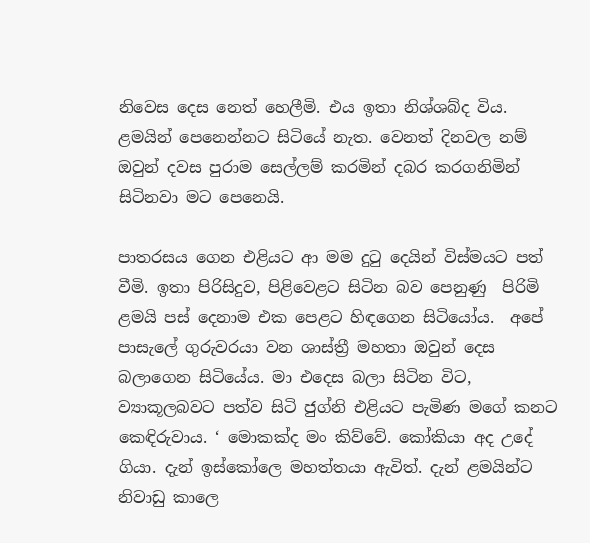නිවෙස දෙස නෙත් හෙලීමි. එය ඉතා නිශ්ශබ්ද විය. ළමයින් පෙනෙන්නට සිටියේ නැත. වෙනත් දිනවල නම් ඔවුන් දවස පුරාම සෙල්ලම් කරමින් දබර කරගනිමින් සිටිනවා මට පෙනෙයි.

පාතරසය ගෙන එළියට ආ මම දුටු දෙයින් විස්මයට පත් වීමි. ඉතා පිරිසිදුව, පිළිවෙළට සිටින බව පෙනුණු  පිරිමි ළමයි පස් දෙනාම එක පෙළට හිඳගෙන සිටියෝය.  අපේ පාසැලේ ගුරුවරයා වන ශාස්ත්‍රී මහතා ඔවුන් දෙස බලාගෙන සිටියේය. මා එදෙස බලා සිටින විට, ව්‍යාකූලබවට පත්ව සිටි ජුග්නි එළියට පැමිණ මගේ කනට කෙඳිරුවාය. ‘ මොකක්ද මං කිව්වේ. කෝකියා අද උදේ ගියා. දැන් ඉස්කෝලෙ මහත්තයා ඇවිත්. දැන් ළමයින්ට නිවාඩු කාලෙ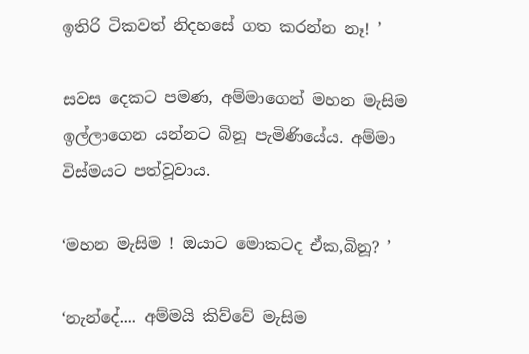ඉතිරි ටිකවත් නිදහසේ ගත කරන්න නෑ! ’

සවස දෙකට පමණ, අම්මාගෙන් මහන මැසිම ඉල්ලාගෙන යන්නට බිනූ පැමිණියේය. අම්මා විස්මයට පත්වූවාය.

‘මහන මැසිම ! ඔයාට මොකටද ඒක,බිනූ? ’

‘නැන්දේ.... අම්මයි කිව්වේ මැසිම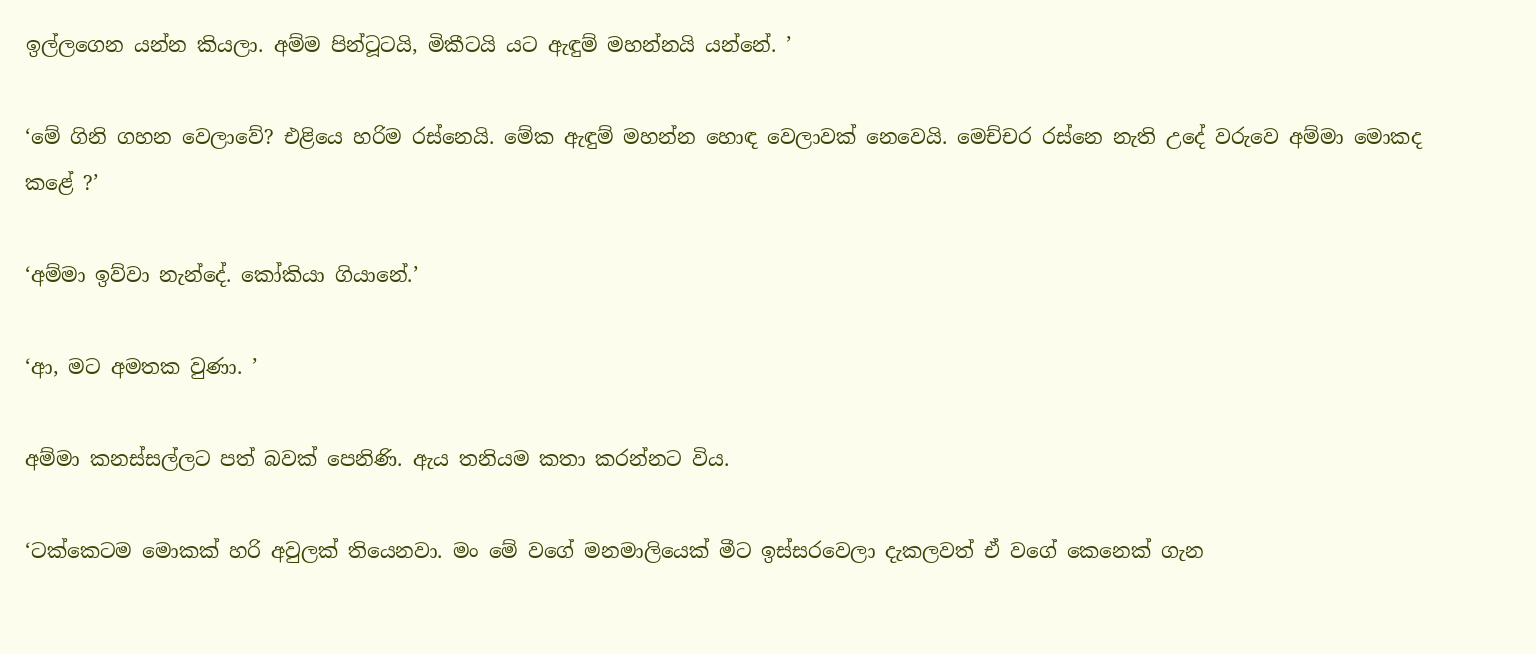ඉල්ලගෙන යන්න කියලා. අම්ම පින්ටූටයි, මිකීටයි යට ඇඳුම් මහන්නයි යන්නේ. ’

‘මේ ගිනි ගහන වෙලාවේ? එළියෙ හරිම රස්නෙයි. මේක ඇඳුම් මහන්න හොඳ වෙලාවක් නෙවෙයි. මෙච්චර රස්නෙ නැති උදේ වරුවෙ අම්මා මොකද කළේ ?’

‘අම්මා ඉව්වා නැන්දේ. කෝකියා ගියානේ.’

‘ආ, මට අමතක වුණා. ’

අම්මා කනස්සල්ලට පත් බවක් පෙනිණි. ඇය තනියම කතා කරන්නට විය.

‘ටක්කෙටම මොකක් හරි අවුලක් තියෙනවා. මං මේ වගේ මනමාලියෙක් මීට ඉස්සරවෙලා දැකලවත් ඒ වගේ කෙනෙක් ගැන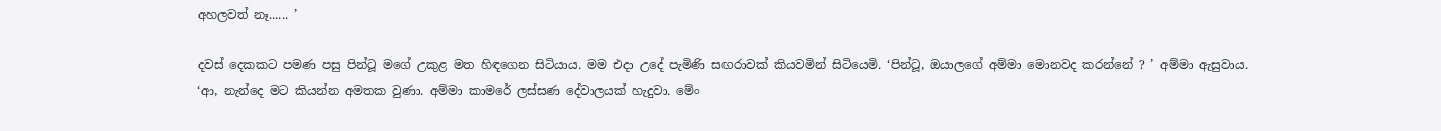අහලවත් නෑ...... ’

දවස් දෙකකට පමණ පසු පින්ටූ මගේ උකුළ මත හිඳගෙන සිටියාය. මම එදා උදේ පැමිණි සඟරාවක් කියවමින් සිටියෙමි. ‘පින්ටූ, ඔයාලගේ අම්මා මොනවද කරන්නේ ? ’ අම්මා ඇසුවාය.
‘ආ, නැන්දෙ මට කියන්න අමතක වුණා. අම්මා කාමරේ ලස්සණ දේවාලයක් හැදුවා. මේං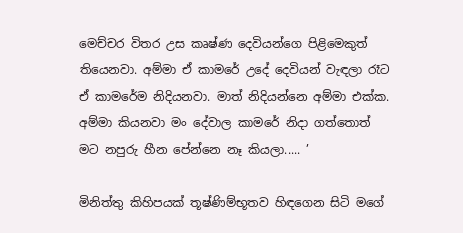මෙච්චර විතර උස කෘෂ්ණ දෙවියන්ගෙ පිළිමෙකුත් තියෙනවා. අම්මා ඒ කාමරේ උදේ දෙවියන් වැඳලා රෑට ඒ කාමරේම නිදියනවා. මාත් නිදියන්නෙ අම්මා එක්ක. අම්මා කියනවා මං දේවාල කාමරේ නිදා ගත්තොත් මට නපුරු හීන පේන්නෙ නෑ කියලා..... ’

මිනිත්තු කිහිපයක් තූෂ්ණිම්භූතව හිඳගෙන සිටි මගේ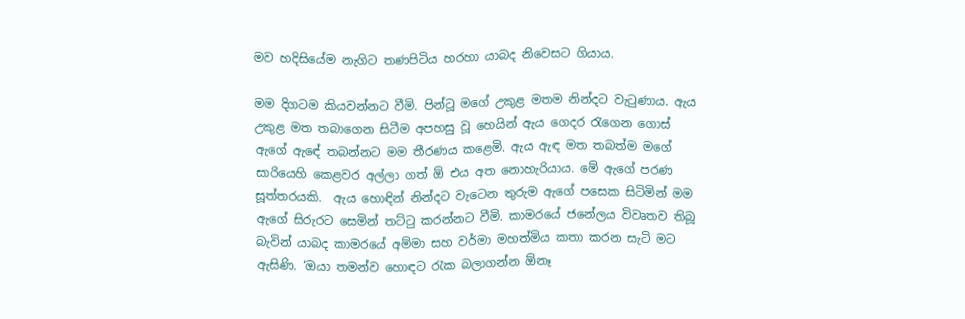මව හදිසියේම නැගිට තණපිටිය හරහා යාබද නිවෙසට ගියාය.

මම දිගටම කියවන්නට වීමි. පින්ටූ මගේ උකුළ මතම නින්දට වැටුණාය. ඇය උකුළ මත තබාගෙන සිටීම අපහසු වූ හෙයින් ඇය ගෙදර රැගෙන ගොස් ඇගේ ඇඳේ තබන්නට මම තීරණය කළෙමි. ඇය ඇඳ මත තබත්ම මගේ සාරියෙහි කෙළවර අල්ලා ගත් ඕ එය අත නොහැරියාය. මේ ඇගේ පරණ සූත්තරයකි.  ඇය හොඳින් නින්දට වැටෙන තුරුම ඇගේ පසෙක සිටිමින් මම ඇගේ සිරුරට සෙමින් තට්ටු කරන්නට වීමි. කාමරයේ ජනේලය විවෘතව තිබූ බැවින් යාබද කාමරයේ අම්මා සහ වර්මා මහත්මිය කතා කරන සැටි මට ඇසිණි. ‘ඔයා තමන්ව හොඳට රැක බලාගන්න ඕනෑ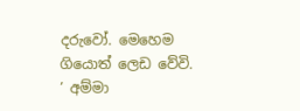දරුවෝ. මෙහෙම ගියොත් ලෙඩ වේවි. ’ අම්මා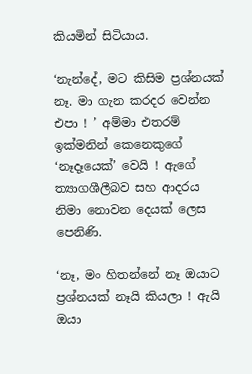කියමින් සිටියාය.

‘නැන්දේ, මට කිසිම ප්‍රශ්නයක් නෑ. මා ගැන කරදර වෙන්න එපා ! ’ අම්මා එතරම් ඉක්මනින් කෙනෙකුගේ ‘නෑදෑයෙක්’ වෙයි ! ඇගේ ත්‍යාගශීලීබව සහ ආදරය නිමා නොවන දෙයක් ලෙස පෙනිණි.

‘නෑ, මං හිතන්නේ නෑ ඔයාට ප්‍රශ්නයක් නෑයි කියලා ! ඇයි ඔයා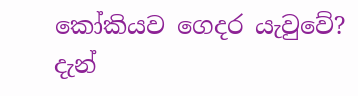කෝකියව ගෙදර යැවුවේ? දැන්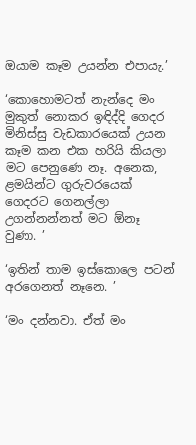ඔයාම කෑම උයන්න එපායැ.’

‘කොහොමටත් නැන්දෙ මං මුකුත් නොකර ඉඳිද්දි ගෙදර මිනිස්සු වැඩකාරයෙක් උයන කෑම කන එක හරියි කියලා මට පෙනුණෙ නෑ. අනෙක, ළමයින්ට ගුරුවරයෙක් ගෙදරට ගෙනල්ලා උගන්නන්නත් මට ඕනෑ වුණා. ’

‘ඉතින් තාම ඉස්කොලෙ පටන් අරගෙනත් නෑනෙ. ’

‘මං දන්නවා. ඒත් මං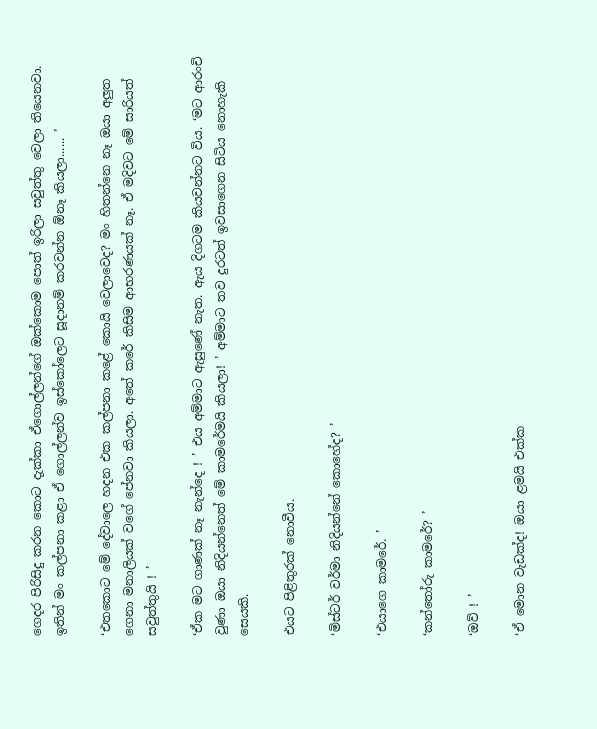ගෙදර පිරිසිදු කරන කොට දැක්කා ඒගොල්ලන්ගේ ඔක්කොම පොත් ඉරිලා සවුත්තු වෙලා තියෙනවා. ඉතින් මං කල්පනා කළා ඒ ගොල්ලන්ව ඉස්කෝලෙට සූදානම් කරවන්න ඕනෑ කියලා...... ’

‘එතකොට මේ දේවාලෙ හදන එක කල්පනා කළේ කොයි වෙලාවෙද? මං හිතන්නෙ නෑ ඔයා අලුත ගෙනා මනාලියක් වගේ පේනවා කියලා. අතේ කරේ කිසිම ආභරණයක් නෑ. ඒ මදිවට මේ සාරියත් සවුත්තුයි ! ’

‘ඒක මට ගාණක් නෑ නැන්දෙ ! ’ එය අම්මාට ඇසුණේ නැත. ඇය දිගටම කියවන්නට විය. ‘මට ආරංචි වුණා ඔයා නිදියන්නෙත් මේ කාමරේමයි කියලා! ’ අම්මාට තව දුරටත් ඉවසාගෙන සිටිය නොහැකි සෙයකි.

එයට පිළිතුරක් නොවීය.

‘මිස්ටර් වර්මා නිදියන්නේ කොහේද? ’

‘එයාගෙ කාමරේ. ’

‘කන්තෝරු කාමරේ? ’

‘ඔව් ! ’

‘ඒ මොන වැඩක්ද! ඔයා ළමයි එක්ක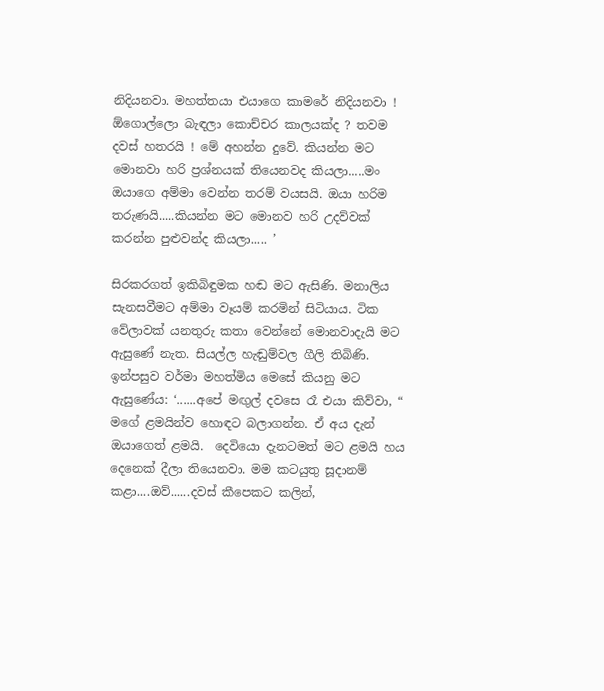නිදියනවා. මහත්තයා එයාගෙ කාමරේ නිදියනවා ! ඕගොල්ලො බැඳලා කොච්චර කාලයක්ද ? තවම දවස් හතරයි ! මේ අහන්න දුවේ. කියන්න මට මොනවා හරි ප්‍රශ්නයක් තියෙනවද කියලා.....මං ඔයාගෙ අම්මා වෙන්න තරම් වයසයි. ඔයා හරිම තරුණයි.....කියන්න මට මොනව හරි උදව්වක් කරන්න පුළුවන්ද කියලා..... ’

සිරකරගත් ඉකිබිඳුමක හඬ මට ඇසිණි. මනාලිය සැනසවීමට අම්මා වෑයම් කරමින් සිටියාය. ටික වේලාවක් යනතුරු කතා වෙන්නේ මොනවාදැයි මට ඇසුණේ නැත. සියල්ල හැඬුම්වල ගීලි තිබිණි. ඉන්පසුව වර්මා මහත්මිය මෙසේ කියනු මට ඇසුණේය: ‘......අපේ මඟුල් දවසෙ රෑ එයා කිව්වා, “ මගේ ළමයින්ව හොඳට බලාගන්න. ඒ අය දැන් ඔයාගෙත් ළමයි.  දෙවියො දැනටමත් මට ළමයි හය දෙනෙක් දීලා තියෙනවා. මම කටයුතු සූදානම් කළා....ඔව්......දවස් කීපෙකට කලින්,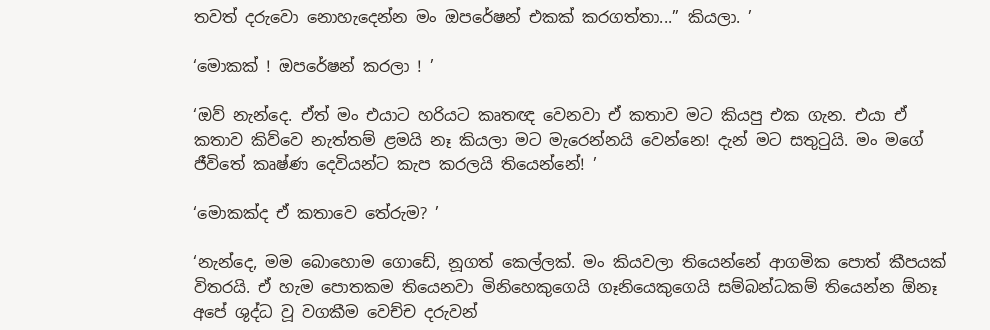තවත් දරුවො නොහැදෙන්න මං ඔපරේෂන් එකක් කරගත්තා...” කියලා. ’

‘මොකක් ! ඔපරේෂන් කරලා ! ’

‘ඔව් නැන්දෙ. ඒත් මං එයාට හරියට කෘතඥ වෙනවා ඒ කතාව මට කියපු එක ගැන. එයා ඒ කතාව කිව්වෙ නැත්තම් ළමයි නෑ කියලා මට මැරෙන්නයි වෙන්නෙ! දැන් මට සතුටුයි. මං මගේ ජීවිතේ කෘෂ්ණ දෙවියන්ට කැප කරලයි තියෙන්නේ! ’

‘මොකක්ද ඒ කතාවෙ තේරුම? ’

‘නැන්දෙ, මම බොහොම ගොඩේ, නූගත් කෙල්ලක්. මං කියවලා තියෙන්නේ ආගමික පොත් කීපයක් විතරයි. ඒ හැම පොතකම තියෙනවා මිනිහෙකුගෙයි ගෑනියෙකුගෙයි සම්බන්ධකම් තියෙන්න ඕනෑ අපේ ශුද්ධ වූ වගකීම වෙච්ච දරුවන්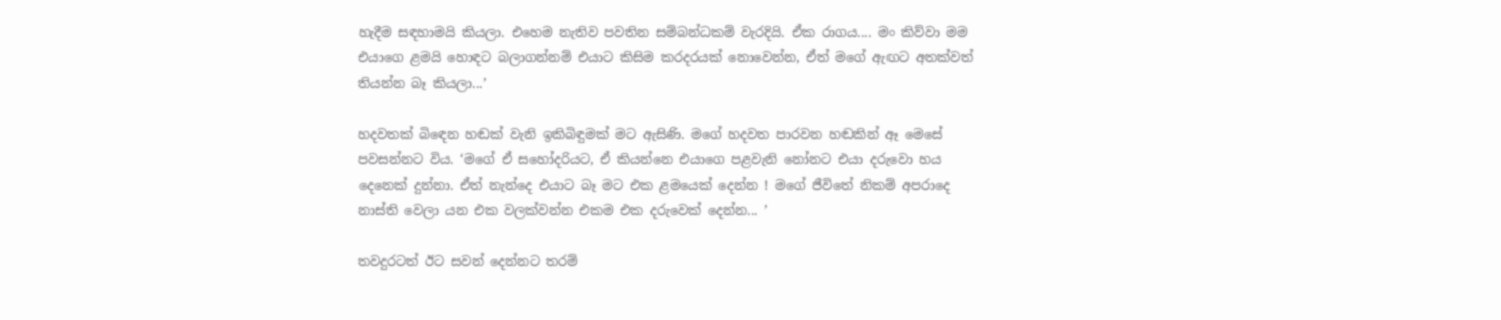හැදීම සඳහාමයි කියලා. එහෙම නැතිව පවතින සම්බන්ධකම් වැරදියි. ඒක රාගය.... මං කිව්වා මම එයාගෙ ළමයි හොඳට බලාගන්නම් එයාට කිසිම කරදරයක් නොවෙන්න, ඒත් මගේ ඇඟට අතක්වත් තියන්න බෑ කියලා...’

හදවතක් බිඳෙන හඬක් වැනි ඉකිබිඳුමක් මට ඇසිණි. මගේ හදවත පාරවන හඬකින් ඈ මෙසේ පවසන්නට විය. ‘මගේ ඒ සහෝදරියට, ඒ කියන්නෙ එයාගෙ පළවැනි නෝනට එයා දරුවො හය දෙනෙක් දුන්නා. ඒත් නැන්දෙ එයාට බෑ මට එක ළමයෙක් දෙන්න ! මගේ ජීවිතේ නිකම් අපරාදෙ නාස්ති වෙලා යන එක වලක්වන්න එකම එක දරුවෙක් දෙන්න... ’

තවදුරටත් ඊට සවන් දෙන්නට තරම්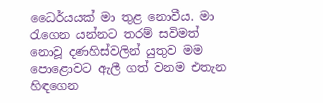ධෛර්යයක් මා තුළ නොවීය. මා රැගෙන යන්නට තරම් සවිමත් නොවූ දණහිස්වලින් යුතුව මම පොළොවට ඇලී ගත් වනම එතැන හිඳගෙන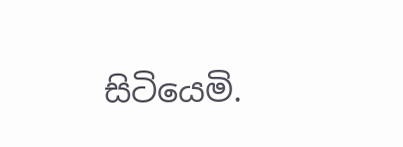සිටියෙමි.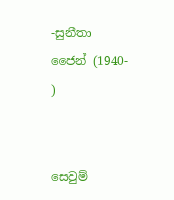-සුනීතා ජෛන් (1940-   )


සෙවුම්